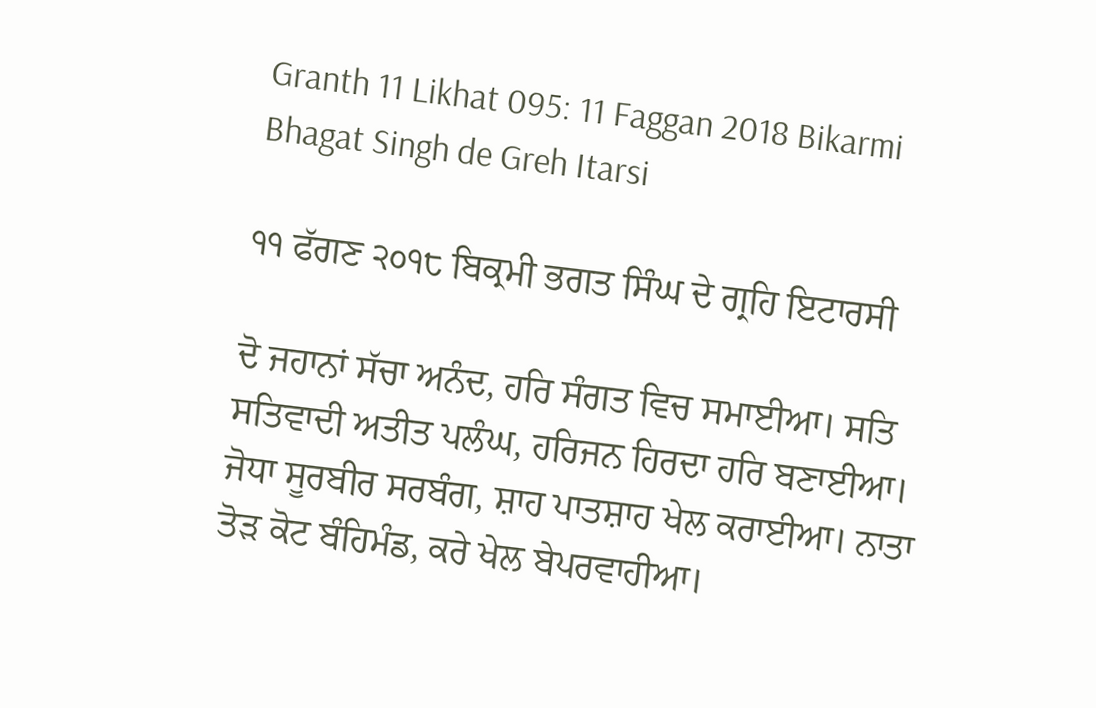Granth 11 Likhat 095: 11 Faggan 2018 Bikarmi Bhagat Singh de Greh Itarsi

੧੧ ਫੱਗਣ ੨੦੧੮ ਬਿਕ੍ਰਮੀ ਭਗਤ ਸਿੰਘ ਦੇ ਗ੍ਰਹਿ ਇਟਾਰਸੀ

ਦੋ ਜਹਾਨਾਂ ਸੱਚਾ ਅਨੰਦ, ਹਰਿ ਸੰਗਤ ਵਿਚ ਸਮਾਈਆ। ਸਤਿ ਸਤਿਵਾਦੀ ਅਤੀਤ ਪਲੰਘ, ਹਰਿਜਨ ਹਿਰਦਾ ਹਰਿ ਬਣਾਈਆ। ਜੋਧਾ ਸੂਰਬੀਰ ਸਰਬੰਗ, ਸ਼ਾਹ ਪਾਤਸ਼ਾਹ ਖੇਲ ਕਰਾਈਆ। ਨਾਤਾ ਤੋੜ ਕੋਟ ਬੰਹਿਮੰਡ, ਕਰੇ ਖੇਲ ਬੇਪਰਵਾਹੀਆ।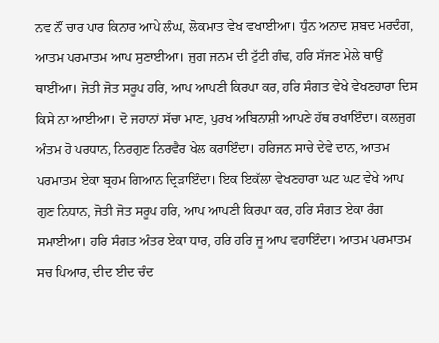ਨਵ ਨੌਂ ਚਾਰ ਪਾਰ ਕਿਨਾਰ ਆਪੇ ਲੰਘ, ਲੋਕਮਾਤ ਵੇਖ ਵਖਾਈਆ। ਧੁੰਨ ਅਨਾਦ ਸ਼ਬਦ ਮਰਦੰਗ, ਆਤਮ ਪਰਮਾਤਮ ਆਪ ਸੁਣਾਈਆ। ਜੁਗ ਜਨਮ ਦੀ ਟੁੱਟੀ ਗੰਢ, ਹਰਿ ਸੱਜਣ ਮੇਲੇ ਥਾਉਂ ਥਾਈਂਆ। ਜੋਤੀ ਜੋਤ ਸਰੂਪ ਹਰਿ, ਆਪ ਆਪਣੀ ਕਿਰਪਾ ਕਰ, ਹਰਿ ਸੰਗਤ ਵੇਖੇ ਵੇਖਣਹਾਰਾ ਦਿਸ ਕਿਸੇ ਨਾ ਆਈਆ। ਦੋ ਜਹਾਨਾਂ ਸੱਚਾ ਮਾਣ, ਪੁਰਖ ਅਬਿਨਾਸ਼ੀ ਆਪਣੇ ਹੱਥ ਰਖਾਇੰਦਾ। ਕਲਜੁਗ ਅੰਤਮ ਹੋ ਪਰਧਾਨ, ਨਿਰਗੁਣ ਨਿਰਵੈਰ ਖੇਲ ਕਰਾਇੰਦਾ। ਹਰਿਜਨ ਸਾਚੇ ਦੇਵੇ ਦਾਨ, ਆਤਮ ਪਰਮਾਤਮ ਏਕਾ ਬ੍ਰਹਮ ਗਿਆਨ ਦ੍ਰਿੜਾਇੰਦਾ। ਇਕ ਇਕੱਲਾ ਵੇਖਣਹਾਰਾ ਘਟ ਘਟ ਵੇਖੇ ਆਪ ਗੁਣ ਨਿਧਾਨ, ਜੋਤੀ ਜੋਤ ਸਰੂਪ ਹਰਿ, ਆਪ ਆਪਣੀ ਕਿਰਪਾ ਕਰ, ਹਰਿ ਸੰਗਤ ਏਕਾ ਰੰਗ ਸਮਾਈਆ। ਹਰਿ ਸੰਗਤ ਅੰਤਰ ਏਕਾ ਧਾਰ, ਹਰਿ ਹਰਿ ਜੂ ਆਪ ਵਹਾਇੰਦਾ। ਆਤਮ ਪਰਮਾਤਮ ਸਚ ਪਿਆਰ, ਦੀਦ ਈਦ ਚੰਦ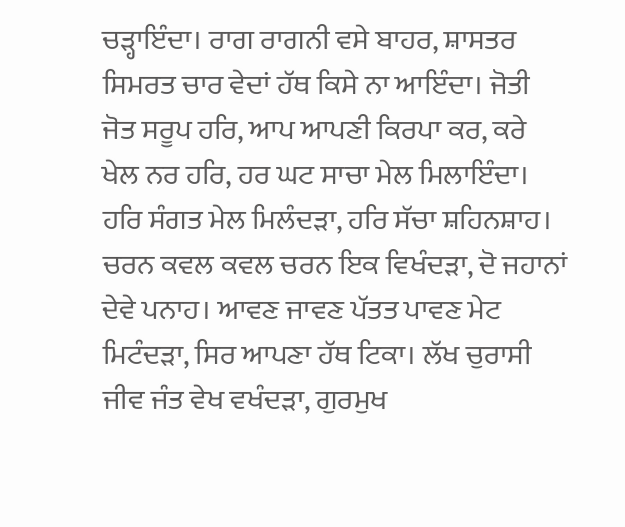ਚੜ੍ਹਾਇੰਦਾ। ਰਾਗ ਰਾਗਨੀ ਵਸੇ ਬਾਹਰ, ਸ਼ਾਸਤਰ ਸਿਮਰਤ ਚਾਰ ਵੇਦਾਂ ਹੱਥ ਕਿਸੇ ਨਾ ਆਇੰਦਾ। ਜੋਤੀ ਜੋਤ ਸਰੂਪ ਹਰਿ, ਆਪ ਆਪਣੀ ਕਿਰਪਾ ਕਰ, ਕਰੇ ਖੇਲ ਨਰ ਹਰਿ, ਹਰ ਘਟ ਸਾਚਾ ਮੇਲ ਮਿਲਾਇੰਦਾ। ਹਰਿ ਸੰਗਤ ਮੇਲ ਮਿਲੰਦੜਾ, ਹਰਿ ਸੱਚਾ ਸ਼ਹਿਨਸ਼ਾਹ। ਚਰਨ ਕਵਲ ਕਵਲ ਚਰਨ ਇਕ ਵਿਖੰਦੜਾ, ਦੋ ਜਹਾਨਾਂ ਦੇਵੇ ਪਨਾਹ। ਆਵਣ ਜਾਵਣ ਪੱਤਤ ਪਾਵਣ ਮੇਟ ਮਿਟੰਦੜਾ, ਸਿਰ ਆਪਣਾ ਹੱਥ ਟਿਕਾ। ਲੱਖ ਚੁਰਾਸੀ ਜੀਵ ਜੰਤ ਵੇਖ ਵਖੰਦੜਾ, ਗੁਰਮੁਖ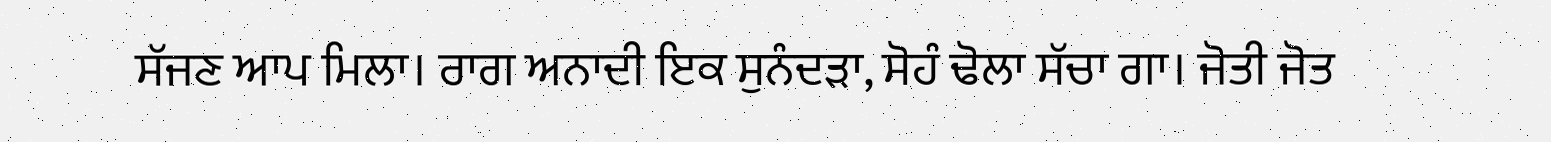ਸੱਜਣ ਆਪ ਮਿਲਾ। ਰਾਗ ਅਨਾਦੀ ਇਕ ਸੁਨੰਦੜਾ, ਸੋਹੰ ਢੋਲਾ ਸੱਚਾ ਗਾ। ਜੋਤੀ ਜੋਤ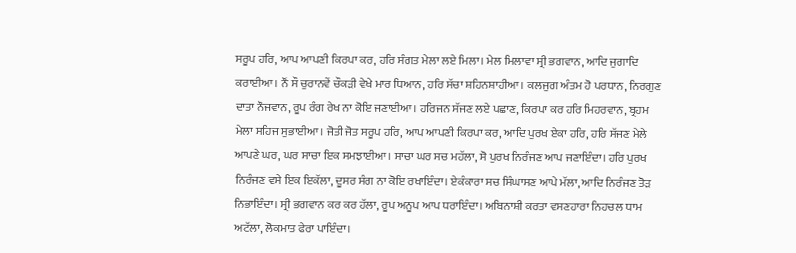ਸਰੂਪ ਹਰਿ, ਆਪ ਆਪਣੀ ਕਿਰਪਾ ਕਰ, ਹਰਿ ਸੰਗਤ ਮੇਲਾ ਲਏ ਮਿਲਾ। ਮੇਲ ਮਿਲਾਵਾ ਸ੍ਰੀ ਭਗਵਾਨ, ਆਦਿ ਜੁਗਾਦਿ ਕਰਾਈਆ। ਨੌਂ ਸੌ ਚੁਰਾਨਵੇਂ ਚੌਕੜੀ ਵੇਖੇ ਮਾਰ ਧਿਆਨ, ਹਰਿ ਸੱਚਾ ਸ਼ਹਿਨਸ਼ਾਹੀਆ। ਕਲਜੁਗ ਅੰਤਮ ਹੋ ਪਰਧਾਨ, ਨਿਰਗੁਣ ਦਾਤਾ ਨੌਜਵਾਨ, ਰੂਪ ਰੰਗ ਰੇਖ ਨਾ ਕੋਇ ਜਣਾਈਆ। ਹਰਿਜਨ ਸੱਜਣ ਲਏ ਪਛਾਣ, ਕਿਰਪਾ ਕਰ ਹਰਿ ਮਿਹਰਵਾਨ, ਬ੍ਰਹਮ ਮੇਲਾ ਸਹਿਜ ਸੁਭਾਈਆ। ਜੋਤੀ ਜੋਤ ਸਰੂਪ ਹਰਿ, ਆਪ ਆਪਣੀ ਕਿਰਪਾ ਕਰ, ਆਦਿ ਪੁਰਖ ਏਕਾ ਹਰਿ, ਹਰਿ ਸੱਜਣ ਮੇਲੇ ਆਪਣੇ ਘਰ, ਘਰ ਸਾਚਾ ਇਕ ਸਮਝਾਈਆ। ਸਾਚਾ ਘਰ ਸਚ ਮਹੱਲਾ, ਸੋ ਪੁਰਖ ਨਿਰੰਜਣ ਆਪ ਜਣਾਇੰਦਾ। ਹਰਿ ਪੁਰਖ ਨਿਰੰਜਣ ਵਸੇ ਇਕ ਇਕੱਲਾ, ਦੂਸਰ ਸੰਗ ਨਾ ਕੋਇ ਰਖਾਇੰਦਾ। ਏਕੰਕਾਰਾ ਸਚ ਸਿੰਘਾਸਣ ਆਪੇ ਮੱਲਾ, ਆਦਿ ਨਿਰੰਜਣ ਤੋੜ ਨਿਭਾਇੰਦਾ। ਸ੍ਰੀ ਭਗਵਾਨ ਕਰ ਕਰ ਹੱਲਾ, ਰੂਪ ਅਨੂਪ ਆਪ ਧਰਾਇੰਦਾ। ਅਬਿਨਾਸ਼ੀ ਕਰਤਾ ਵਸਣਹਾਰਾ ਨਿਹਚਲ ਧਾਮ ਅਟੱਲਾ, ਲੋਕਮਾਤ ਫੇਰਾ ਪਾਇੰਦਾ।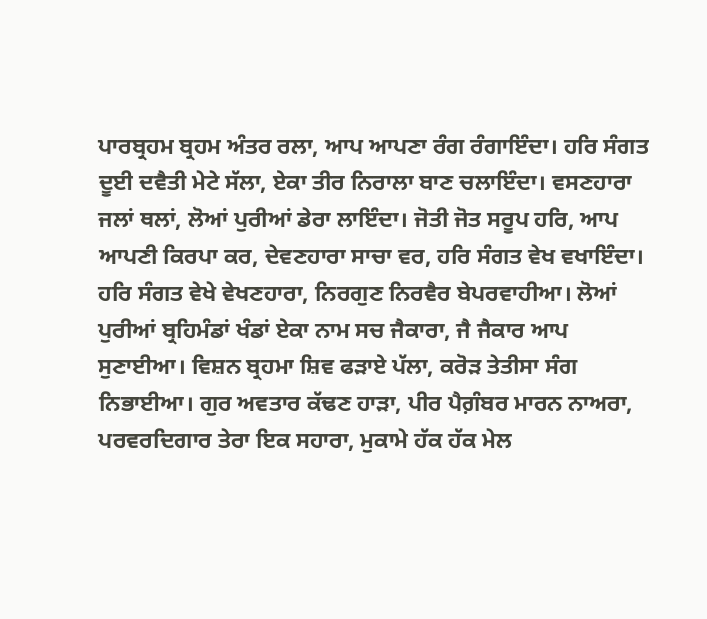ਪਾਰਬ੍ਰਹਮ ਬ੍ਰਹਮ ਅੰਤਰ ਰਲਾ, ਆਪ ਆਪਣਾ ਰੰਗ ਰੰਗਾਇੰਦਾ। ਹਰਿ ਸੰਗਤ ਦੂਈ ਦਵੈਤੀ ਮੇਟੇ ਸੱਲਾ, ਏਕਾ ਤੀਰ ਨਿਰਾਲਾ ਬਾਣ ਚਲਾਇੰਦਾ। ਵਸਣਹਾਰਾ ਜਲਾਂ ਥਲਾਂ, ਲੋਆਂ ਪੁਰੀਆਂ ਡੇਰਾ ਲਾਇੰਦਾ। ਜੋਤੀ ਜੋਤ ਸਰੂਪ ਹਰਿ, ਆਪ ਆਪਣੀ ਕਿਰਪਾ ਕਰ, ਦੇਵਣਹਾਰਾ ਸਾਚਾ ਵਰ, ਹਰਿ ਸੰਗਤ ਵੇਖ ਵਖਾਇੰਦਾ। ਹਰਿ ਸੰਗਤ ਵੇਖੇ ਵੇਖਣਹਾਰਾ, ਨਿਰਗੁਣ ਨਿਰਵੈਰ ਬੇਪਰਵਾਹੀਆ। ਲੋਆਂ ਪੁਰੀਆਂ ਬ੍ਰਹਿਮੰਡਾਂ ਖੰਡਾਂ ਏਕਾ ਨਾਮ ਸਚ ਜੈਕਾਰਾ, ਜੈ ਜੈਕਾਰ ਆਪ ਸੁਣਾਈਆ। ਵਿਸ਼ਨ ਬ੍ਰਹਮਾ ਸ਼ਿਵ ਫੜਾਏ ਪੱਲਾ, ਕਰੋੜ ਤੇਤੀਸਾ ਸੰਗ ਨਿਭਾਈਆ। ਗੁਰ ਅਵਤਾਰ ਕੱਢਣ ਹਾੜਾ, ਪੀਰ ਪੈਗ਼ੰਬਰ ਮਾਰਨ ਨਾਅਰਾ, ਪਰਵਰਦਿਗਾਰ ਤੇਰਾ ਇਕ ਸਹਾਰਾ, ਮੁਕਾਮੇ ਹੱਕ ਹੱਕ ਮੇਲ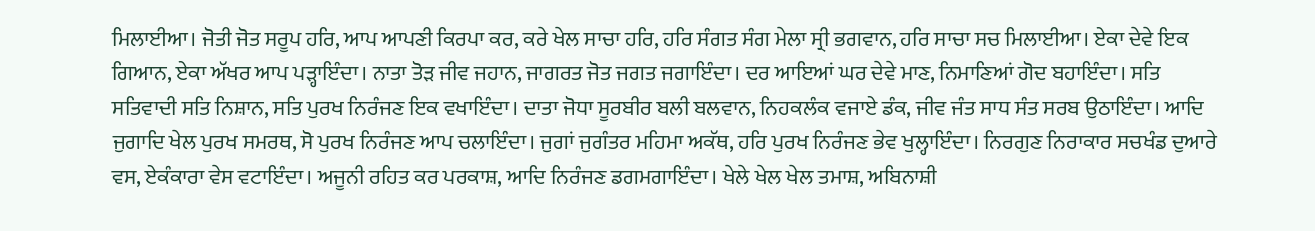ਮਿਲਾਈਆ। ਜੋਤੀ ਜੋਤ ਸਰੂਪ ਹਰਿ, ਆਪ ਆਪਣੀ ਕਿਰਪਾ ਕਰ, ਕਰੇ ਖੇਲ ਸਾਚਾ ਹਰਿ, ਹਰਿ ਸੰਗਤ ਸੰਗ ਮੇਲਾ ਸ੍ਰੀ ਭਗਵਾਨ, ਹਰਿ ਸਾਚਾ ਸਚ ਮਿਲਾਈਆ। ਏਕਾ ਦੇਵੇ ਇਕ ਗਿਆਨ, ਏਕਾ ਅੱਖਰ ਆਪ ਪੜ੍ਹਾਇੰਦਾ। ਨਾਤਾ ਤੋੜ ਜੀਵ ਜਹਾਨ, ਜਾਗਰਤ ਜੋਤ ਜਗਤ ਜਗਾਇੰਦਾ। ਦਰ ਆਇਆਂ ਘਰ ਦੇਵੇ ਮਾਣ, ਨਿਮਾਣਿਆਂ ਗੋਦ ਬਹਾਇੰਦਾ। ਸਤਿ ਸਤਿਵਾਦੀ ਸਤਿ ਨਿਸ਼ਾਨ, ਸਤਿ ਪੁਰਖ ਨਿਰੰਜਣ ਇਕ ਵਖਾਇੰਦਾ। ਦਾਤਾ ਜੋਧਾ ਸੂਰਬੀਰ ਬਲੀ ਬਲਵਾਨ, ਨਿਹਕਲੰਕ ਵਜਾਏ ਡੰਕ, ਜੀਵ ਜੰਤ ਸਾਧ ਸੰਤ ਸਰਬ ਉਠਾਇੰਦਾ। ਆਦਿ ਜੁਗਾਦਿ ਖੇਲ ਪੁਰਖ ਸਮਰਥ, ਸੋ ਪੁਰਖ ਨਿਰੰਜਣ ਆਪ ਚਲਾਇੰਦਾ। ਜੁਗਾਂ ਜੁਗੰਤਰ ਮਹਿਮਾ ਅਕੱਥ, ਹਰਿ ਪੁਰਖ ਨਿਰੰਜਣ ਭੇਵ ਖੁਲ੍ਹਾਇੰਦਾ। ਨਿਰਗੁਣ ਨਿਰਾਕਾਰ ਸਚਖੰਡ ਦੁਆਰੇ ਵਸ, ਏਕੰਕਾਰਾ ਵੇਸ ਵਟਾਇੰਦਾ। ਅਜੂਨੀ ਰਹਿਤ ਕਰ ਪਰਕਾਸ਼, ਆਦਿ ਨਿਰੰਜਣ ਡਗਮਗਾਇੰਦਾ। ਖੇਲੇ ਖੇਲ ਖੇਲ ਤਮਾਸ਼, ਅਬਿਨਾਸ਼ੀ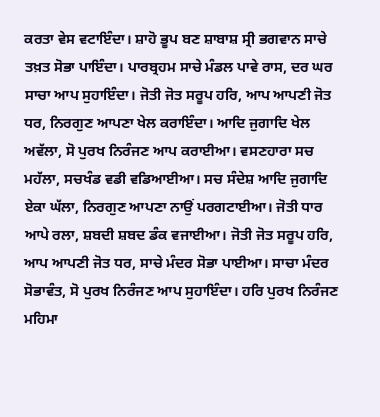ਕਰਤਾ ਵੇਸ ਵਟਾਇੰਦਾ। ਸ਼ਾਹੋ ਭੂਪ ਬਣ ਸ਼ਾਬਾਸ਼ ਸ੍ਰੀ ਭਗਵਾਨ ਸਾਚੇ ਤਖ਼ਤ ਸੋਭਾ ਪਾਇੰਦਾ। ਪਾਰਬ੍ਰਹਮ ਸਾਚੇ ਮੰਡਲ ਪਾਵੇ ਰਾਸ, ਦਰ ਘਰ ਸਾਚਾ ਆਪ ਸੁਹਾਇੰਦਾ। ਜੋਤੀ ਜੋਤ ਸਰੂਪ ਹਰਿ, ਆਪ ਆਪਣੀ ਜੋਤ ਧਰ, ਨਿਰਗੁਣ ਆਪਣਾ ਖੇਲ ਕਰਾਇੰਦਾ। ਆਦਿ ਜੁਗਾਦਿ ਖੇਲ ਅਵੱਲਾ, ਸੋ ਪੁਰਖ ਨਿਰੰਜਣ ਆਪ ਕਰਾਈਆ। ਵਸਣਹਾਰਾ ਸਚ ਮਹੱਲਾ, ਸਚਖੰਡ ਵਡੀ ਵਡਿਆਈਆ। ਸਚ ਸੰਦੇਸ਼ ਆਦਿ ਜੁਗਾਦਿ ਏਕਾ ਘੱਲਾ, ਨਿਰਗੁਣ ਆਪਣਾ ਨਾਉਂ ਪਰਗਟਾਈਆ। ਜੋਤੀ ਧਾਰ ਆਪੇ ਰਲਾ, ਸ਼ਬਦੀ ਸ਼ਬਦ ਡੰਕ ਵਜਾਈਆ। ਜੋਤੀ ਜੋਤ ਸਰੂਪ ਹਰਿ, ਆਪ ਆਪਣੀ ਜੋਤ ਧਰ, ਸਾਚੇ ਮੰਦਰ ਸੋਭਾ ਪਾਈਆ। ਸਾਚਾ ਮੰਦਰ ਸੋਭਾਵੰਤ, ਸੋ ਪੁਰਖ ਨਿਰੰਜਣ ਆਪ ਸੁਹਾਇੰਦਾ। ਹਰਿ ਪੁਰਖ ਨਿਰੰਜਣ ਮਹਿਮਾ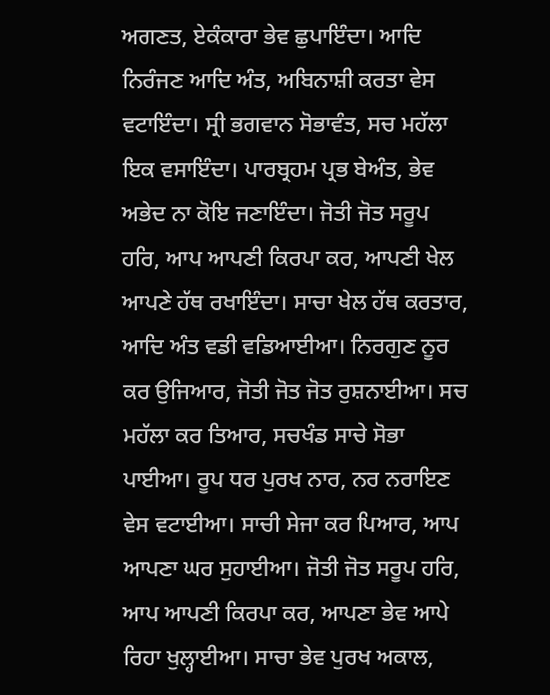ਅਗਣਤ, ਏਕੰਕਾਰਾ ਭੇਵ ਛੁਪਾਇੰਦਾ। ਆਦਿ ਨਿਰੰਜਣ ਆਦਿ ਅੰਤ, ਅਬਿਨਾਸ਼ੀ ਕਰਤਾ ਵੇਸ ਵਟਾਇੰਦਾ। ਸ੍ਰੀ ਭਗਵਾਨ ਸੋਭਾਵੰਤ, ਸਚ ਮਹੱਲਾ ਇਕ ਵਸਾਇੰਦਾ। ਪਾਰਬ੍ਰਹਮ ਪ੍ਰਭ ਬੇਅੰਤ, ਭੇਵ ਅਭੇਦ ਨਾ ਕੋਇ ਜਣਾਇੰਦਾ। ਜੋਤੀ ਜੋਤ ਸਰੂਪ ਹਰਿ, ਆਪ ਆਪਣੀ ਕਿਰਪਾ ਕਰ, ਆਪਣੀ ਖੇਲ ਆਪਣੇ ਹੱਥ ਰਖਾਇੰਦਾ। ਸਾਚਾ ਖੇਲ ਹੱਥ ਕਰਤਾਰ, ਆਦਿ ਅੰਤ ਵਡੀ ਵਡਿਆਈਆ। ਨਿਰਗੁਣ ਨੂਰ ਕਰ ਉਜਿਆਰ, ਜੋਤੀ ਜੋਤ ਜੋਤ ਰੁਸ਼ਨਾਈਆ। ਸਚ ਮਹੱਲਾ ਕਰ ਤਿਆਰ, ਸਚਖੰਡ ਸਾਚੇ ਸੋਭਾ ਪਾਈਆ। ਰੂਪ ਧਰ ਪੁਰਖ ਨਾਰ, ਨਰ ਨਰਾਇਣ ਵੇਸ ਵਟਾਈਆ। ਸਾਚੀ ਸੇਜਾ ਕਰ ਪਿਆਰ, ਆਪ ਆਪਣਾ ਘਰ ਸੁਹਾਈਆ। ਜੋਤੀ ਜੋਤ ਸਰੂਪ ਹਰਿ, ਆਪ ਆਪਣੀ ਕਿਰਪਾ ਕਰ, ਆਪਣਾ ਭੇਵ ਆਪੇ ਰਿਹਾ ਖੁਲ੍ਹਾਈਆ। ਸਾਚਾ ਭੇਵ ਪੁਰਖ ਅਕਾਲ,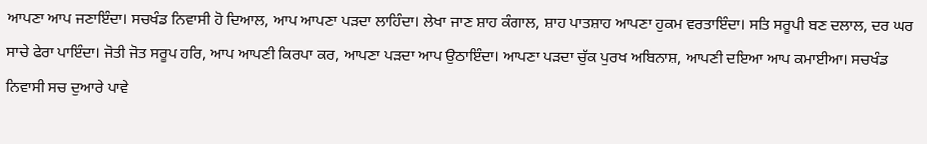ਆਪਣਾ ਆਪ ਜਣਾਇੰਦਾ। ਸਚਖੰਡ ਨਿਵਾਸੀ ਹੋ ਦਿਆਲ, ਆਪ ਆਪਣਾ ਪੜਦਾ ਲਾਹਿੰਦਾ। ਲੇਖਾ ਜਾਣ ਸ਼ਾਹ ਕੰਗਾਲ, ਸ਼ਾਹ ਪਾਤਸ਼ਾਹ ਆਪਣਾ ਹੁਕਮ ਵਰਤਾਇੰਦਾ। ਸਤਿ ਸਰੂਪੀ ਬਣ ਦਲਾਲ, ਦਰ ਘਰ ਸਾਚੇ ਫੇਰਾ ਪਾਇੰਦਾ। ਜੋਤੀ ਜੋਤ ਸਰੂਪ ਹਰਿ, ਆਪ ਆਪਣੀ ਕਿਰਪਾ ਕਰ, ਆਪਣਾ ਪੜਦਾ ਆਪ ਉਠਾਇੰਦਾ। ਆਪਣਾ ਪੜਦਾ ਚੁੱਕ ਪੁਰਖ ਅਬਿਨਾਸ਼, ਆਪਣੀ ਦਇਆ ਆਪ ਕਮਾਈਆ। ਸਚਖੰਡ ਨਿਵਾਸੀ ਸਚ ਦੁਆਰੇ ਪਾਵੇ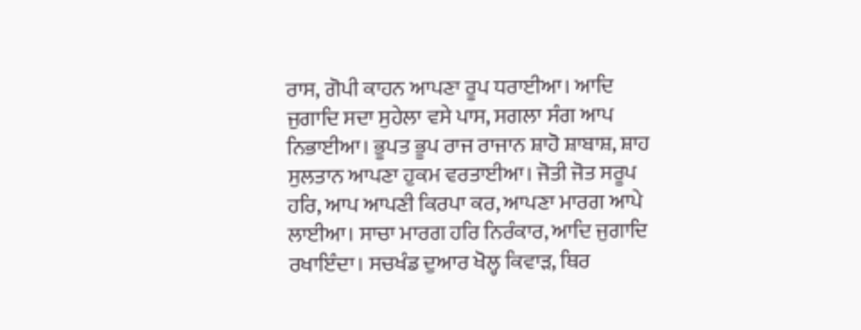ਰਾਸ, ਗੋਪੀ ਕਾਹਨ ਆਪਣਾ ਰੂਪ ਧਰਾਈਆ। ਆਦਿ ਜੁਗਾਦਿ ਸਦਾ ਸੁਹੇਲਾ ਵਸੇ ਪਾਸ, ਸਗਲਾ ਸੰਗ ਆਪ ਨਿਭਾਈਆ। ਭੂਪਤ ਭੂਪ ਰਾਜ ਰਾਜਾਨ ਸ਼ਾਹੋ ਸ਼ਾਬਾਸ਼, ਸ਼ਾਹ ਸੁਲਤਾਨ ਆਪਣਾ ਹੁਕਮ ਵਰਤਾਈਆ। ਜੋਤੀ ਜੋਤ ਸਰੂਪ ਹਰਿ, ਆਪ ਆਪਣੀ ਕਿਰਪਾ ਕਰ, ਆਪਣਾ ਮਾਰਗ ਆਪੇ ਲਾਈਆ। ਸਾਚਾ ਮਾਰਗ ਹਰਿ ਨਿਰੰਕਾਰ, ਆਦਿ ਜੁਗਾਦਿ ਰਖਾਇੰਦਾ। ਸਚਖੰਡ ਦੁਆਰ ਖੋਲ੍ਹ ਕਿਵਾੜ, ਥਿਰ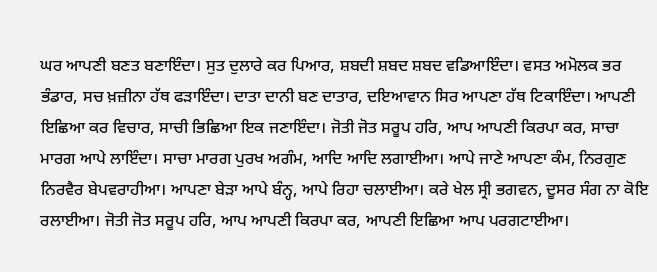ਘਰ ਆਪਣੀ ਬਣਤ ਬਣਾਇੰਦਾ। ਸੁਤ ਦੁਲਾਰੇ ਕਰ ਪਿਆਰ, ਸ਼ਬਦੀ ਸ਼ਬਦ ਸ਼ਬਦ ਵਡਿਆਇੰਦਾ। ਵਸਤ ਅਮੋਲਕ ਭਰ ਭੰਡਾਰ, ਸਚ ਖ਼ਜ਼ੀਨਾ ਹੱਥ ਫੜਾਇੰਦਾ। ਦਾਤਾ ਦਾਨੀ ਬਣ ਦਾਤਾਰ, ਦਇਆਵਾਨ ਸਿਰ ਆਪਣਾ ਹੱਥ ਟਿਕਾਇੰਦਾ। ਆਪਣੀ ਇਛਿਆ ਕਰ ਵਿਚਾਰ, ਸਾਚੀ ਭਿਛਿਆ ਇਕ ਜਣਾਇੰਦਾ। ਜੋਤੀ ਜੋਤ ਸਰੂਪ ਹਰਿ, ਆਪ ਆਪਣੀ ਕਿਰਪਾ ਕਰ, ਸਾਚਾ ਮਾਰਗ ਆਪੇ ਲਾਇੰਦਾ। ਸਾਚਾ ਮਾਰਗ ਪੁਰਖ ਅਗੰਮ, ਆਦਿ ਆਦਿ ਲਗਾਈਆ। ਆਪੇ ਜਾਣੇ ਆਪਣਾ ਕੰਮ, ਨਿਰਗੁਣ ਨਿਰਵੈਰ ਬੇਪਵਰਾਹੀਆ। ਆਪਣਾ ਬੇੜਾ ਆਪੇ ਬੰਨ੍ਹ, ਆਪੇ ਰਿਹਾ ਚਲਾਈਆ। ਕਰੇ ਖੇਲ ਸ੍ਰੀ ਭਗਵਨ, ਦੂਸਰ ਸੰਗ ਨਾ ਕੋਇ ਰਲਾਈਆ। ਜੋਤੀ ਜੋਤ ਸਰੂਪ ਹਰਿ, ਆਪ ਆਪਣੀ ਕਿਰਪਾ ਕਰ, ਆਪਣੀ ਇਛਿਆ ਆਪ ਪਰਗਟਾਈਆ।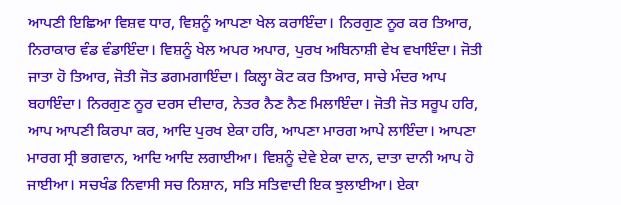ਆਪਣੀ ਇਛਿਆ ਵਿਸ਼ਵ ਧਾਰ, ਵਿਸ਼ਨੂੰ ਆਪਣਾ ਖੇਲ ਕਰਾਇੰਦਾ। ਨਿਰਗੁਣ ਨੂਰ ਕਰ ਤਿਆਰ, ਨਿਰਾਕਾਰ ਵੰਡ ਵੰਡਾਇੰਦਾ। ਵਿਸ਼ਨੂੰ ਖੇਲ ਅਪਰ ਅਪਾਰ, ਪੁਰਖ ਅਬਿਨਾਸ਼ੀ ਵੇਖ ਵਖਾਇੰਦਾ। ਜੋਤੀ ਜਾਤਾ ਹੋ ਤਿਆਰ, ਜੋਤੀ ਜੋਤ ਡਗਮਗਾਇੰਦਾ। ਕਿਲ੍ਹਾ ਕੋਟ ਕਰ ਤਿਆਰ, ਸਾਚੇ ਮੰਦਰ ਆਪ ਬਹਾਇੰਦਾ। ਨਿਰਗੁਣ ਨੂਰ ਦਰਸ ਦੀਦਾਰ, ਨੇਤਰ ਨੈਣ ਨੈਣ ਮਿਲਾਇੰਦਾ। ਜੋਤੀ ਜੋਤ ਸਰੂਪ ਹਰਿ, ਆਪ ਆਪਣੀ ਕਿਰਪਾ ਕਰ, ਆਦਿ ਪੁਰਖ ਏਕਾ ਹਰਿ, ਆਪਣਾ ਮਾਰਗ ਆਪੇ ਲਾਇੰਦਾ। ਆਪਣਾ ਮਾਰਗ ਸ੍ਰੀ ਭਗਵਾਨ, ਆਦਿ ਆਦਿ ਲਗਾਈਆ। ਵਿਸ਼ਨੂੰ ਦੇਵੇ ਏਕਾ ਦਾਨ, ਦਾਤਾ ਦਾਨੀ ਆਪ ਹੋ ਜਾਈਆ। ਸਚਖੰਡ ਨਿਵਾਸੀ ਸਚ ਨਿਸ਼ਾਨ, ਸਤਿ ਸਤਿਵਾਦੀ ਇਕ ਝੁਲਾਈਆ। ਏਕਾ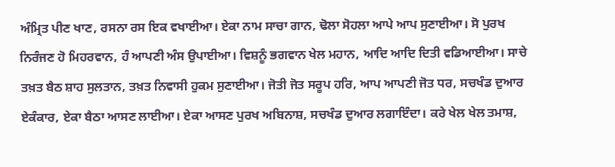ਅੰਮ੍ਰਿਤ ਪੀਣ ਖਾਣ, ਰਸਨਾ ਰਸ ਇਕ ਵਖਾਈਆ। ਏਕਾ ਨਾਮ ਸਾਚਾ ਗਾਨ, ਢੋਲਾ ਸੋਹਲਾ ਆਪੇ ਆਪ ਸੁਣਾਈਆ। ਸੋ ਪੁਰਖ ਨਿਰੰਜਣ ਹੋ ਮਿਹਰਵਾਨ, ਹੰ ਆਪਣੀ ਅੰਸ ਉਪਾਈਆ। ਵਿਸ਼ਨੂੰ ਭਗਵਾਨ ਖੇਲ ਮਹਾਨ, ਆਦਿ ਆਦਿ ਦਿਤੀ ਵਡਿਆਈਆ। ਸਾਚੇ ਤਖ਼ਤ ਬੈਠ ਸ਼ਾਹ ਸੁਲਤਾਨ, ਤਖ਼ਤ ਨਿਵਾਸੀ ਹੁਕਮ ਸੁਣਾਈਆ। ਜੋਤੀ ਜੋਤ ਸਰੂਪ ਹਰਿ, ਆਪ ਆਪਣੀ ਜੋਤ ਧਰ, ਸਚਖੰਡ ਦੁਆਰ ਏਕੰਕਾਰ, ਏਕਾ ਬੈਠਾ ਆਸਣ ਲਾਈਆ। ਏਕਾ ਆਸਣ ਪੁਰਖ ਅਬਿਨਾਸ਼, ਸਚਖੰਡ ਦੁਆਰ ਲਗਾਇੰਦਾ। ਕਰੇ ਖੇਲ ਖੇਲ ਤਮਾਸ਼,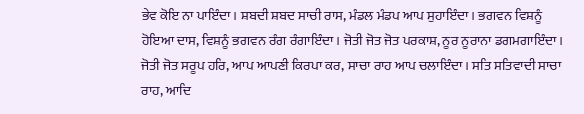ਭੇਵ ਕੋਇ ਨਾ ਪਾਇੰਦਾ। ਸ਼ਬਦੀ ਸ਼ਬਦ ਸਾਚੀ ਰਾਸ, ਮੰਡਲ ਮੰਡਪ ਆਪ ਸੁਹਾਇੰਦਾ। ਭਗਵਨ ਵਿਸ਼ਨੂੰ ਹੋਇਆ ਦਾਸ, ਵਿਸ਼ਨੂੰ ਭਗਵਨ ਰੰਗ ਰੰਗਾਇੰਦਾ। ਜੋਤੀ ਜੋਤ ਜੋਤ ਪਰਕਾਸ਼, ਨੂਰ ਨੂਰਾਨਾ ਡਗਮਗਾਇੰਦਾ। ਜੋਤੀ ਜੋਤ ਸਰੂਪ ਹਰਿ, ਆਪ ਆਪਣੀ ਕਿਰਪਾ ਕਰ, ਸਾਚਾ ਰਾਹ ਆਪ ਚਲਾਇੰਦਾ। ਸਤਿ ਸਤਿਵਾਦੀ ਸਾਚਾ ਰਾਹ, ਆਦਿ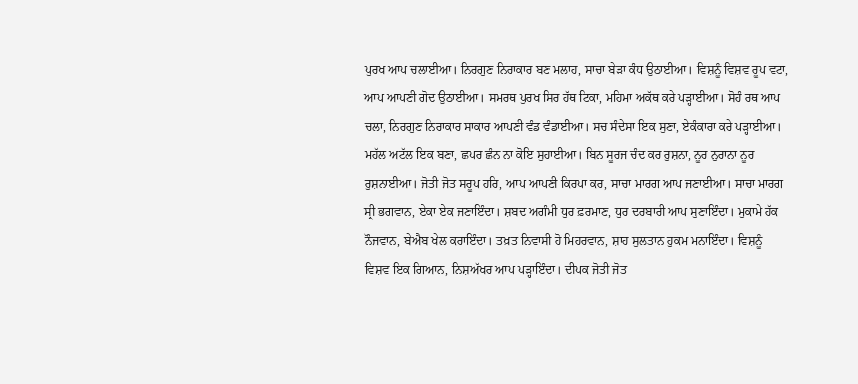ਪੁਰਖ ਆਪ ਚਲਾਈਆ। ਨਿਰਗੁਣ ਨਿਰਾਕਾਰ ਬਣ ਮਲਾਹ, ਸਾਚਾ ਬੇੜਾ ਕੰਧ ਉਠਾਈਆ। ਵਿਸ਼ਨੂੰ ਵਿਸ਼ਵ ਰੂਪ ਵਟਾ, ਆਪ ਆਪਣੀ ਗੋਦ ਉਠਾਈਆ। ਸਮਰਥ ਪੁਰਖ ਸਿਰ ਹੱਥ ਟਿਕਾ, ਮਹਿਮਾ ਅਕੱਥ ਕਰੇ ਪੜ੍ਹਾਈਆ। ਸੋਹੰ ਰਥ ਆਪ ਚਲਾ, ਨਿਰਗੁਣ ਨਿਰਾਕਾਰ ਸਾਕਾਰ ਆਪਣੀ ਵੰਡ ਵੰਡਾਈਆ। ਸਚ ਸੰਦੇਸਾ ਇਕ ਸੁਣਾ, ਏਕੰਕਾਰਾ ਕਰੇ ਪੜ੍ਹਾਈਆ। ਮਹੱਲ ਅਟੱਲ ਇਕ ਬਣਾ, ਛਪਰ ਛੰਨ ਨਾ ਕੋਇ ਸੁਹਾਈਆ। ਬਿਨ ਸੂਰਜ ਚੰਦ ਕਰ ਰੁਸ਼ਨਾ, ਨੂਰ ਨੁਰਾਨਾ ਨੂਰ ਰੁਸ਼ਨਾਈਆ। ਜੋਤੀ ਜੋਤ ਸਰੂਪ ਹਰਿ, ਆਪ ਆਪਣੀ ਕਿਰਪਾ ਕਰ, ਸਾਚਾ ਮਾਰਗ ਆਪ ਜਣਾਈਆ। ਸਾਚਾ ਮਾਰਗ ਸ੍ਰੀ ਭਗਵਾਨ, ਏਕਾ ਏਕ ਜਣਾਇੰਦਾ। ਸ਼ਬਦ ਅਗੰਮੀ ਧੁਰ ਫ਼ਰਮਾਣ, ਧੁਰ ਦਰਬਾਰੀ ਆਪ ਸੁਣਾਇੰਦਾ। ਮੁਕਾਮੇ ਹੱਕ ਨੌਜਵਾਨ, ਬੇਐਬ ਖੇਲ ਕਰਾਇੰਦਾ। ਤਖ਼ਤ ਨਿਵਾਸੀ ਹੋ ਮਿਹਰਵਾਨ, ਸ਼ਾਹ ਸੁਲਤਾਨ ਹੁਕਮ ਮਨਾਇੰਦਾ। ਵਿਸ਼ਨੂੰ ਵਿਸ਼ਵ ਇਕ ਗਿਆਨ, ਨਿਸ਼ਅੱਖਰ ਆਪ ਪੜ੍ਹਾਇੰਦਾ। ਦੀਪਕ ਜੋਤੀ ਜੋਤ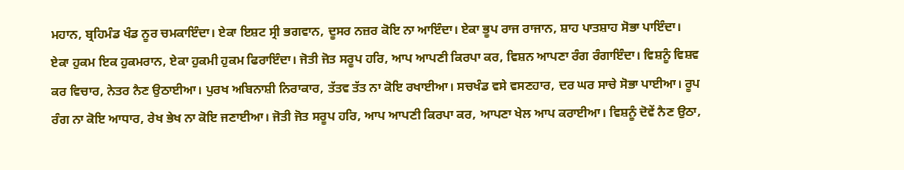ਮਹਾਨ, ਬ੍ਰਹਿਮੰਡ ਖੰਡ ਨੂਰ ਚਮਕਾਇੰਦਾ। ਏਕਾ ਇਸ਼ਟ ਸ੍ਰੀ ਭਗਵਾਨ, ਦੂਸਰ ਨਜ਼ਰ ਕੋਇ ਨਾ ਆਇੰਦਾ। ਏਕਾ ਭੂਪ ਰਾਜ ਰਾਜਾਨ, ਸ਼ਾਹ ਪਾਤਸ਼ਾਹ ਸੋਭਾ ਪਾਇੰਦਾ। ਏਕਾ ਹੁਕਮ ਇਕ ਹੁਕਮਰਾਨ, ਏਕਾ ਹੁਕਮੀ ਹੁਕਮ ਫਿਰਾਇੰਦਾ। ਜੋਤੀ ਜੋਤ ਸਰੂਪ ਹਰਿ, ਆਪ ਆਪਣੀ ਕਿਰਪਾ ਕਰ, ਵਿਸ਼ਨ ਆਪਣਾ ਰੰਗ ਰੰਗਾਇੰਦਾ। ਵਿਸ਼ਨੂੰ ਵਿਸ਼ਵ ਕਰ ਵਿਚਾਰ, ਨੇਤਰ ਨੈਣ ਉਠਾਈਆ। ਪੁਰਖ ਅਬਿਨਾਸ਼ੀ ਨਿਰਾਕਾਰ, ਤੱਤਵ ਤੱਤ ਨਾ ਕੋਇ ਰਖਾਈਆ। ਸਚਖੰਡ ਵਸੇ ਵਸਣਹਾਰ, ਦਰ ਘਰ ਸਾਚੇ ਸੋਭਾ ਪਾਈਆ। ਰੂਪ ਰੰਗ ਨਾ ਕੋਇ ਆਧਾਰ, ਰੇਖ ਭੇਖ ਨਾ ਕੋਇ ਜਣਾਈਆ। ਜੋਤੀ ਜੋਤ ਸਰੂਪ ਹਰਿ, ਆਪ ਆਪਣੀ ਕਿਰਪਾ ਕਰ, ਆਪਣਾ ਖੇਲ ਆਪ ਕਰਾਈਆ। ਵਿਸ਼ਨੂੰ ਦੋਵੇਂ ਨੈਣ ਉਠਾ,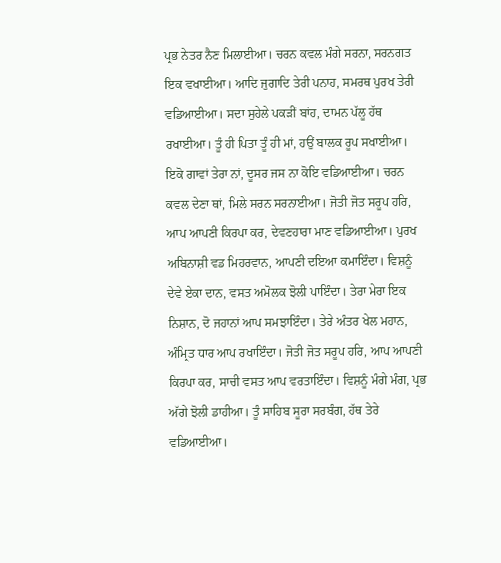ਪ੍ਰਭ ਨੇਤਰ ਨੈਣ ਮਿਲਾਈਆ। ਚਰਨ ਕਵਲ ਮੰਗੇ ਸਰਨਾ, ਸਰਨਗਤ ਇਕ ਵਖਾਈਆ। ਆਦਿ ਜੁਗਾਦਿ ਤੇਰੀ ਪਨਾਹ, ਸਮਰਥ ਪੁਰਖ ਤੇਰੀ ਵਡਿਆਈਆ। ਸਦਾ ਸੁਹੇਲੇ ਪਕੜੀਂ ਬਾਂਹ, ਦਾਮਨ ਪੱਲੂ ਹੱਥ ਰਖਾਈਆ। ਤੂੰ ਹੀ ਪਿਤਾ ਤੂੰ ਹੀ ਮਾਂ, ਹਉਂ ਬਾਲਕ ਰੂਪ ਸਖਾਈਆ। ਇਕੋ ਗਾਵਾਂ ਤੇਰਾ ਨਾਂ, ਦੂਸਰ ਜਸ ਨਾ ਕੋਇ ਵਡਿਆਈਆ। ਚਰਨ ਕਵਲ ਦੇਣਾ ਥਾਂ, ਮਿਲੇ ਸਰਨ ਸਰਨਾਈਆ। ਜੋਤੀ ਜੋਤ ਸਰੂਪ ਹਰਿ, ਆਪ ਆਪਣੀ ਕਿਰਪਾ ਕਰ, ਦੇਵਣਹਾਰਾ ਮਾਣ ਵਡਿਆਈਆ। ਪੁਰਖ ਅਬਿਨਾਸ਼ੀ ਵਡ ਮਿਹਰਵਾਨ, ਆਪਣੀ ਦਇਆ ਕਮਾਇੰਦਾ। ਵਿਸ਼ਨੂੰ ਦੇਵੇ ਏਕਾ ਦਾਨ, ਵਸਤ ਅਮੋਲਕ ਝੋਲੀ ਪਾਇੰਦਾ। ਤੇਰਾ ਮੇਰਾ ਇਕ ਨਿਸ਼ਾਨ, ਦੋ ਜਹਾਨਾਂ ਆਪ ਸਮਝਾਇੰਦਾ। ਤੇਰੇ ਅੰਤਰ ਖੇਲ ਮਹਾਨ, ਅੰਮ੍ਰਿਤ ਧਾਰ ਆਪ ਰਖਾਇੰਦਾ। ਜੋਤੀ ਜੋਤ ਸਰੂਪ ਹਰਿ, ਆਪ ਆਪਣੀ ਕਿਰਪਾ ਕਰ, ਸਾਚੀ ਵਸਤ ਆਪ ਵਰਤਾਇੰਦਾ। ਵਿਸ਼ਨੂੰ ਮੰਗੇ ਮੰਗ, ਪ੍ਰਭ ਅੱਗੇ ਝੋਲੀ ਡਾਹੀਆ। ਤੂੰ ਸਾਹਿਬ ਸੂਰਾ ਸਰਬੰਗ, ਹੱਥ ਤੇਰੇ ਵਡਿਆਈਆ।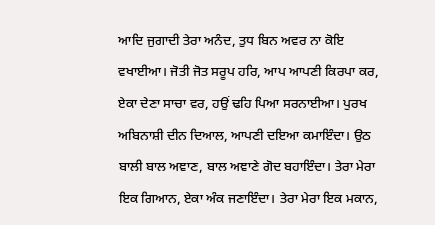ਆਦਿ ਜੁਗਾਦੀ ਤੇਰਾ ਅਨੰਦ, ਤੁਧ ਬਿਨ ਅਵਰ ਨਾ ਕੋਇ ਵਖਾਈਆ। ਜੋਤੀ ਜੋਤ ਸਰੂਪ ਹਰਿ, ਆਪ ਆਪਣੀ ਕਿਰਪਾ ਕਰ, ਏਕਾ ਦੇਣਾ ਸਾਚਾ ਵਰ, ਹਉਂ ਢਹਿ ਪਿਆ ਸਰਨਾਈਆ। ਪੁਰਖ ਅਬਿਨਾਸ਼ੀ ਦੀਨ ਦਿਆਲ, ਆਪਣੀ ਦਇਆ ਕਮਾਇੰਦਾ। ਉਠ ਬਾਲੀ ਬਾਲ ਅਞਾਣ, ਬਾਲ ਅਞਾਣੇ ਗੋਦ ਬਹਾਇੰਦਾ। ਤੇਰਾ ਮੇਰਾ ਇਕ ਗਿਆਨ, ਏਕਾ ਅੰਕ ਜਣਾਇੰਦਾ। ਤੇਰਾ ਮੇਰਾ ਇਕ ਮਕਾਨ,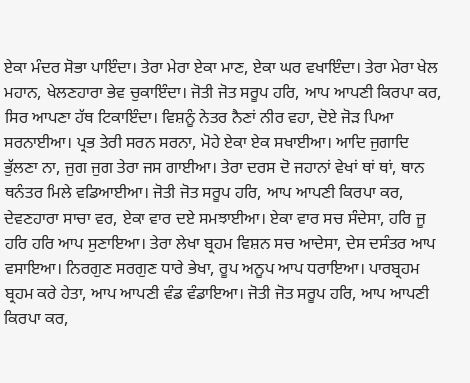ਏਕਾ ਮੰਦਰ ਸੋਭਾ ਪਾਇੰਦਾ। ਤੇਰਾ ਮੇਰਾ ਏਕਾ ਮਾਣ, ਏਕਾ ਘਰ ਵਖਾਇੰਦਾ। ਤੇਰਾ ਮੇਰਾ ਖੇਲ ਮਹਾਨ, ਖੇਲਣਹਾਰਾ ਭੇਵ ਚੁਕਾਇੰਦਾ। ਜੋਤੀ ਜੋਤ ਸਰੂਪ ਹਰਿ, ਆਪ ਆਪਣੀ ਕਿਰਪਾ ਕਰ, ਸਿਰ ਆਪਣਾ ਹੱਥ ਟਿਕਾਇੰਦਾ। ਵਿਸ਼ਨੂੰ ਨੇਤਰ ਨੈਣਾਂ ਨੀਰ ਵਹਾ, ਦੋਏ ਜੋੜ ਪਿਆ ਸਰਨਾਈਆ। ਪ੍ਰਭ ਤੇਰੀ ਸਰਨ ਸਰਨਾ, ਮੋਹੇ ਏਕਾ ਏਕ ਸਖਾਈਆ। ਆਦਿ ਜੁਗਾਦਿ ਭੁੱਲਣਾ ਨਾ, ਜੁਗ ਜੁਗ ਤੇਰਾ ਜਸ ਗਾਈਆ। ਤੇਰਾ ਦਰਸ ਦੋ ਜਹਾਨਾਂ ਵੇਖਾਂ ਥਾਂ ਥਾਂ, ਥਾਨ ਥਨੰਤਰ ਮਿਲੇ ਵਡਿਆਈਆ। ਜੋਤੀ ਜੋਤ ਸਰੂਪ ਹਰਿ, ਆਪ ਆਪਣੀ ਕਿਰਪਾ ਕਰ, ਦੇਵਣਹਾਰਾ ਸਾਚਾ ਵਰ, ਏਕਾ ਵਾਰ ਦਏ ਸਮਝਾਈਆ। ਏਕਾ ਵਾਰ ਸਚ ਸੰਦੇਸਾ, ਹਰਿ ਜੂ ਹਰਿ ਹਰਿ ਆਪ ਸੁਣਾਇਆ। ਤੇਰਾ ਲੇਖਾ ਬ੍ਰਹਮ ਵਿਸ਼ਨ ਸਚ ਆਦੇਸਾ, ਦੇਸ ਦਸੰਤਰ ਆਪ ਵਸਾਇਆ। ਨਿਰਗੁਣ ਸਰਗੁਣ ਧਾਰੇ ਭੇਖਾ, ਰੂਪ ਅਨੂਪ ਆਪ ਧਰਾਇਆ। ਪਾਰਬ੍ਰਹਮ ਬ੍ਰਹਮ ਕਰੇ ਹੇਤਾ, ਆਪ ਆਪਣੀ ਵੰਡ ਵੰਡਾਇਆ। ਜੋਤੀ ਜੋਤ ਸਰੂਪ ਹਰਿ, ਆਪ ਆਪਣੀ ਕਿਰਪਾ ਕਰ,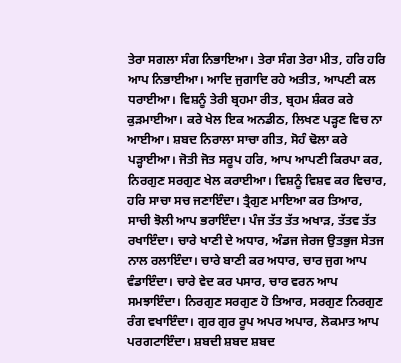ਤੇਰਾ ਸਗਲਾ ਸੰਗ ਨਿਭਾਇਆ। ਤੇਰਾ ਸੰਗ ਤੇਰਾ ਮੀਤ, ਹਰਿ ਹਰਿ ਆਪ ਨਿਭਾਈਆ। ਆਦਿ ਜੁਗਾਦਿ ਰਹੇ ਅਤੀਤ, ਆਪਣੀ ਕਲ ਧਰਾਈਆ। ਵਿਸ਼ਨੂੰ ਤੇਰੀ ਬ੍ਰਹਮਾ ਰੀਤ, ਬ੍ਰਹਮ ਸ਼ੰਕਰ ਕਰੇ ਕੁੜਮਾਈਆ। ਕਰੇ ਖੇਲ ਇਕ ਅਨਡੀਠ, ਲਿਖਣ ਪੜ੍ਹਣ ਵਿਚ ਨਾ ਆਈਆ। ਸ਼ਬਦ ਨਿਰਾਲਾ ਸਾਚਾ ਗੀਤ, ਸੋਹੰ ਢੋਲਾ ਕਰੇ ਪੜ੍ਹਾਈਆ। ਜੋਤੀ ਜੋਤ ਸਰੂਪ ਹਰਿ, ਆਪ ਆਪਣੀ ਕਿਰਪਾ ਕਰ, ਨਿਰਗੁਣ ਸਰਗੁਣ ਖੇਲ ਕਰਾਈਆ। ਵਿਸ਼ਨੂੰ ਵਿਸ਼ਵ ਕਰ ਵਿਚਾਰ, ਹਰਿ ਸਾਚਾ ਸਚ ਜਣਾਇੰਦਾ। ਤ੍ਰੈਗੁਣ ਮਾਇਆ ਕਰ ਤਿਆਰ, ਸਾਚੀ ਝੋਲੀ ਆਪ ਭਰਾਇੰਦਾ। ਪੰਜ ਤੱਤ ਤੱਤ ਅਖਾੜ, ਤੱਤਵ ਤੱਤ ਰਖਾਇੰਦਾ। ਚਾਰੇ ਖਾਣੀ ਦੇ ਅਧਾਰ, ਅੰਡਜ ਜੇਰਜ ਉਤਭੁਜ ਸੇਤਜ ਨਾਲ ਰਲਾਇੰਦਾ। ਚਾਰੇ ਬਾਣੀ ਕਰ ਅਧਾਰ, ਚਾਰ ਜੁਗ ਆਪ ਵੰਡਾਇੰਦਾ। ਚਾਰੇ ਵੇਦ ਕਰ ਪਸਾਰ, ਚਾਰ ਵਰਨ ਆਪ ਸਮਝਾਇੰਦਾ। ਨਿਰਗੁਣ ਸਰਗੁਣ ਹੋ ਤਿਆਰ, ਸਰਗੁਣ ਨਿਰਗੁਣ ਰੰਗ ਵਖਾਇੰਦਾ। ਗੁਰ ਗੁਰ ਰੂਪ ਅਪਰ ਅਪਾਰ, ਲੋਕਮਾਤ ਆਪ ਪਰਗਟਾਇੰਦਾ। ਸ਼ਬਦੀ ਸ਼ਬਦ ਸ਼ਬਦ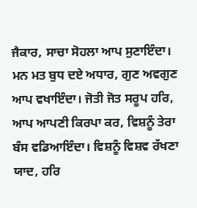ਜੈਕਾਰ, ਸਾਚਾ ਸੋਹਲਾ ਆਪ ਸੁਣਾਇੰਦਾ। ਮਨ ਮਤ ਬੁਧ ਦਏ ਅਧਾਰ, ਗੁਣ ਅਵਗੁਣ ਆਪ ਵਖਾਇੰਦਾ। ਜੋਤੀ ਜੋਤ ਸਰੂਪ ਹਰਿ, ਆਪ ਆਪਣੀ ਕਿਰਪਾ ਕਰ, ਵਿਸ਼ਨੂੰ ਤੇਰਾ ਬੰਸ ਵਡਿਆਇੰਦਾ। ਵਿਸ਼ਨੂੰ ਵਿਸ਼ਵ ਰੱਖਣਾ ਯਾਦ, ਹਰਿ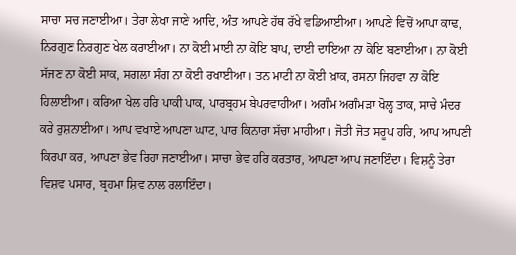ਸਾਚਾ ਸਚ ਜਣਾਈਆ। ਤੇਰਾ ਲੇਖਾ ਜਾਣੇ ਆਦਿ, ਅੰਤ ਆਪਣੇ ਹੱਥ ਰੱਖੇ ਵਡਿਆਈਆ। ਆਪਣੇ ਵਿਚੋਂ ਆਪਾ ਕਾਢ, ਨਿਰਗੁਣ ਨਿਰਗੁਣ ਖੇਲ ਕਰਾਈਆ। ਨਾ ਕੋਈ ਮਾਈ ਨਾ ਕੋਇ ਬਾਪ, ਦਾਈ ਦਾਇਆ ਨਾ ਕੋਇ ਬਣਾਈਆ। ਨਾ ਕੋਈ ਸੱਜਣ ਨਾ ਕੋਈ ਸਾਕ, ਸਗਲਾ ਸੰਗ ਨਾ ਕੋਈ ਰਖਾਈਆ। ਤਨ ਮਾਟੀ ਨਾ ਕੋਈ ਖ਼ਾਕ, ਰਸਨਾ ਜਿਹਵਾ ਨਾ ਕੋਇ ਹਿਲਾਈਆ। ਕਰਿਆ ਖੇਲ ਹਰਿ ਪਾਕੀ ਪਾਕ, ਪਾਰਬ੍ਰਹਮ ਬੇਪਰਵਾਹੀਆ। ਅਗੰਮ ਅਗੰਮੜਾ ਖੋਲ੍ਹ ਤਾਕ, ਸਾਚੇ ਮੰਦਰ ਕਰੇ ਰੁਸ਼ਨਾਈਆ। ਆਪ ਵਖਾਏ ਆਪਣਾ ਘਾਟ, ਪਾਰ ਕਿਨਾਰਾ ਸੱਚਾ ਮਾਹੀਆ। ਜੋਤੀ ਜੋਤ ਸਰੂਪ ਹਰਿ, ਆਪ ਆਪਣੀ ਕਿਰਪਾ ਕਰ, ਆਪਣਾ ਭੇਵ ਰਿਹਾ ਜਣਾਈਆ। ਸਾਚਾ ਭੇਵ ਹਰਿ ਕਰਤਾਰ, ਆਪਣਾ ਆਪ ਜਣਾਇੰਦਾ। ਵਿਸ਼ਨੂੰ ਤੇਰਾ ਵਿਸ਼ਵ ਪਸਾਰ, ਬ੍ਰਹਮਾ ਸ਼ਿਵ ਨਾਲ ਰਲਾਇੰਦਾ।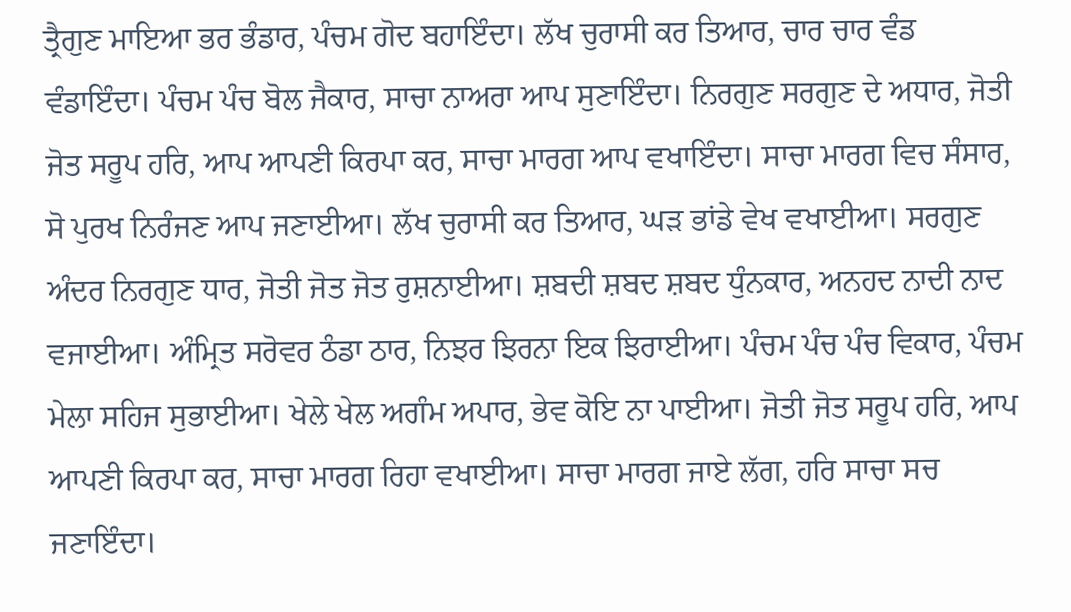ਤ੍ਰੈਗੁਣ ਮਾਇਆ ਭਰ ਭੰਡਾਰ, ਪੰਚਮ ਗੋਦ ਬਹਾਇੰਦਾ। ਲੱਖ ਚੁਰਾਸੀ ਕਰ ਤਿਆਰ, ਚਾਰ ਚਾਰ ਵੰਡ ਵੰਡਾਇੰਦਾ। ਪੰਚਮ ਪੰਚ ਬੋਲ ਜੈਕਾਰ, ਸਾਚਾ ਨਾਅਰਾ ਆਪ ਸੁਣਾਇੰਦਾ। ਨਿਰਗੁਣ ਸਰਗੁਣ ਦੇ ਅਧਾਰ, ਜੋਤੀ ਜੋਤ ਸਰੂਪ ਹਰਿ, ਆਪ ਆਪਣੀ ਕਿਰਪਾ ਕਰ, ਸਾਚਾ ਮਾਰਗ ਆਪ ਵਖਾਇੰਦਾ। ਸਾਚਾ ਮਾਰਗ ਵਿਚ ਸੰਸਾਰ, ਸੋ ਪੁਰਖ ਨਿਰੰਜਣ ਆਪ ਜਣਾਈਆ। ਲੱਖ ਚੁਰਾਸੀ ਕਰ ਤਿਆਰ, ਘੜ ਭਾਂਡੇ ਵੇਖ ਵਖਾਈਆ। ਸਰਗੁਣ ਅੰਦਰ ਨਿਰਗੁਣ ਧਾਰ, ਜੋਤੀ ਜੋਤ ਜੋਤ ਰੁਸ਼ਨਾਈਆ। ਸ਼ਬਦੀ ਸ਼ਬਦ ਸ਼ਬਦ ਧੁੰਨਕਾਰ, ਅਨਹਦ ਨਾਦੀ ਨਾਦ ਵਜਾਈਆ। ਅੰਮ੍ਰਿਤ ਸਰੋਵਰ ਠੰਡਾ ਠਾਰ, ਨਿਝਰ ਝਿਰਨਾ ਇਕ ਝਿਰਾਈਆ। ਪੰਚਮ ਪੰਚ ਪੰਚ ਵਿਕਾਰ, ਪੰਚਮ ਮੇਲਾ ਸਹਿਜ ਸੁਭਾਈਆ। ਖੇਲੇ ਖੇਲ ਅਗੰਮ ਅਪਾਰ, ਭੇਵ ਕੋਇ ਨਾ ਪਾਈਆ। ਜੋਤੀ ਜੋਤ ਸਰੂਪ ਹਰਿ, ਆਪ ਆਪਣੀ ਕਿਰਪਾ ਕਰ, ਸਾਚਾ ਮਾਰਗ ਰਿਹਾ ਵਖਾਈਆ। ਸਾਚਾ ਮਾਰਗ ਜਾਏ ਲੱਗ, ਹਰਿ ਸਾਚਾ ਸਚ ਜਣਾਇੰਦਾ।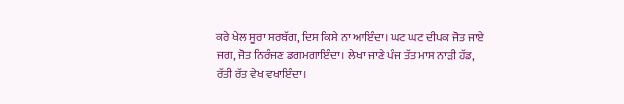ਕਰੇ ਖੇਲ ਸੂਰਾ ਸਰਬੱਗ, ਦਿਸ ਕਿਸੇ ਨਾ ਆਇੰਦਾ। ਘਟ ਘਟ ਦੀਪਕ ਜੋਤ ਜਾਏ ਜਗ, ਜੋਤ ਨਿਰੰਜਣ ਡਗਮਗਾਇੰਦਾ। ਲੇਖਾ ਜਾਣੇ ਪੰਜ ਤੱਤ ਮਾਸ ਨਾੜੀ ਹੱਡ, ਰੱਤੀ ਰੱਤ ਵੇਖ ਵਖਾਇੰਦਾ।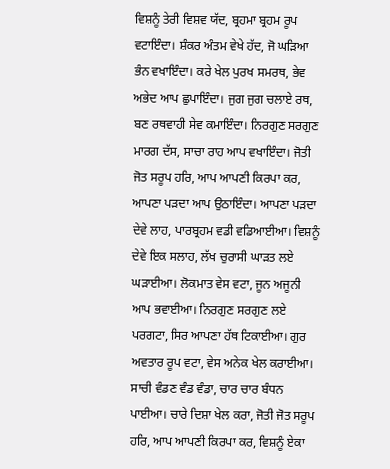ਵਿਸ਼ਨੂੰ ਤੇਰੀ ਵਿਸ਼ਵ ਯੱਦ, ਬ੍ਰਹਮਾ ਬ੍ਰਹਮ ਰੂਪ ਵਟਾਇੰਦਾ। ਸ਼ੰਕਰ ਅੰਤਮ ਵੇਖੇ ਹੱਦ, ਜੋ ਘੜਿਆ ਭੰਨ ਵਖਾਇੰਦਾ। ਕਰੇ ਖੇਲ ਪੁਰਖ ਸਮਰਥ, ਭੇਵ ਅਭੇਦ ਆਪ ਛੁਪਾਇੰਦਾ। ਜੁਗ ਜੁਗ ਚਲਾਏ ਰਥ, ਬਣ ਰਥਵਾਹੀ ਸੇਵ ਕਮਾਇੰਦਾ। ਨਿਰਗੁਣ ਸਰਗੁਣ ਮਾਰਗ ਦੱਸ, ਸਾਚਾ ਰਾਹ ਆਪ ਵਖਾਇੰਦਾ। ਜੋਤੀ ਜੋਤ ਸਰੂਪ ਹਰਿ, ਆਪ ਆਪਣੀ ਕਿਰਪਾ ਕਰ, ਆਪਣਾ ਪੜਦਾ ਆਪ ਉਠਾਇੰਦਾ। ਆਪਣਾ ਪੜਦਾ ਦੇਵੇ ਲਾਹ, ਪਾਰਬ੍ਰਹਮ ਵਡੀ ਵਡਿਆਈਆ। ਵਿਸ਼ਨੂੰ ਦੇਵੇ ਇਕ ਸਲਾਹ, ਲੱਖ ਚੁਰਾਸੀ ਘਾੜਤ ਲਏ ਘੜਾਈਆ। ਲੋਕਮਾਤ ਵੇਸ ਵਟਾ, ਜੂਨ ਅਜੂਨੀ ਆਪ ਭਵਾਈਆ। ਨਿਰਗੁਣ ਸਰਗੁਣ ਲਏ ਪਰਗਟਾ, ਸਿਰ ਆਪਣਾ ਹੱਥ ਟਿਕਾਈਆ। ਗੁਰ ਅਵਤਾਰ ਰੂਪ ਵਟਾ, ਵੇਸ ਅਨੇਕ ਖੇਲ ਕਰਾਈਆ। ਸਾਚੀ ਵੰਡਣ ਵੰਡ ਵੰਡਾ, ਚਾਰ ਚਾਰ ਬੰਧਨ ਪਾਈਆ। ਚਾਰੇ ਦਿਸ਼ਾ ਖੇਲ ਕਰਾ, ਜੋਤੀ ਜੋਤ ਸਰੂਪ ਹਰਿ, ਆਪ ਆਪਣੀ ਕਿਰਪਾ ਕਰ, ਵਿਸ਼ਨੂੰ ਏਕਾ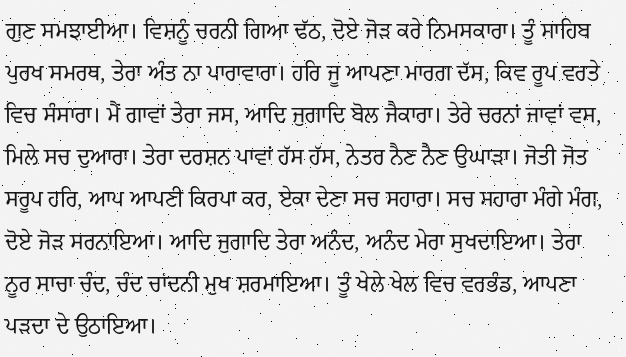ਗੁਣ ਸਮਝਾਈਆ। ਵਿਸ਼ਨੂੰ ਚਰਨੀ ਗਿਆ ਢੱਠ, ਦੋਏ ਜੋੜ ਕਰੇ ਨਿਮਸਕਾਰਾ। ਤੂੰ ਸਾਹਿਬ ਪੁਰਖ ਸਮਰਥ, ਤੇਰਾ ਅੰਤ ਨਾ ਪਾਰਾਵਾਰਾ। ਹਰਿ ਜੂ ਆਪਣਾ ਮਾਰਗ ਦੱਸ, ਕਿਵ ਰੂਪ ਵਰਤੇ ਵਿਚ ਸੰਸਾਰਾ। ਮੈਂ ਗਾਵਾਂ ਤੇਰਾ ਜਸ, ਆਦਿ ਜੁਗਾਦਿ ਬੋਲ ਜੈਕਾਰਾ। ਤੇਰੇ ਚਰਨਾਂ ਜਾਵਾਂ ਵਸ, ਮਿਲੇ ਸਚ ਦੁਆਰਾ। ਤੇਰਾ ਦਰਸ਼ਨ ਪਾਵਾਂ ਹੱਸ ਹੱਸ, ਨੇਤਰ ਨੈਣ ਨੈਣ ਉਘਾੜਾ। ਜੋਤੀ ਜੋਤ ਸਰੂਪ ਹਰਿ, ਆਪ ਆਪਣੀ ਕਿਰਪਾ ਕਰ, ਏਕਾ ਦੇਣਾ ਸਚ ਸਹਾਰਾ। ਸਚ ਸਹਾਰਾ ਮੰਗੇ ਮੰਗ, ਦੋਏ ਜੋੜ ਸਰਨਾਇਆ। ਆਦਿ ਜੁਗਾਦਿ ਤੇਰਾ ਅਨੰਦ, ਅਨੰਦ ਮੇਰਾ ਸੁਖਦਾਇਆ। ਤੇਰਾ ਨੂਰ ਸਾਚਾ ਚੰਦ, ਚੰਦ ਚਾਂਦਨੀ ਮੁਖ ਸ਼ਰਮਾਇਆ। ਤੂੰ ਖੇਲੇ ਖੇਲ ਵਿਚ ਵਰਭੰਡ, ਆਪਣਾ ਪੜਦਾ ਦੇ ਉਠਾਇਆ।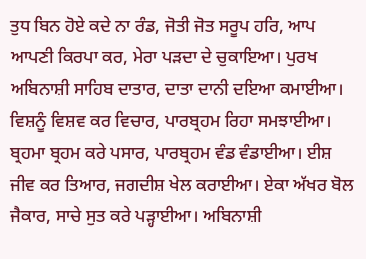ਤੁਧ ਬਿਨ ਹੋਏ ਕਦੇ ਨਾ ਰੰਡ, ਜੋਤੀ ਜੋਤ ਸਰੂਪ ਹਰਿ, ਆਪ ਆਪਣੀ ਕਿਰਪਾ ਕਰ, ਮੇਰਾ ਪੜਦਾ ਦੇ ਚੁਕਾਇਆ। ਪੁਰਖ ਅਬਿਨਾਸ਼ੀ ਸਾਹਿਬ ਦਾਤਾਰ, ਦਾਤਾ ਦਾਨੀ ਦਇਆ ਕਮਾਈਆ। ਵਿਸ਼ਨੂੰ ਵਿਸ਼ਵ ਕਰ ਵਿਚਾਰ, ਪਾਰਬ੍ਰਹਮ ਰਿਹਾ ਸਮਝਾਈਆ। ਬ੍ਰਹਮਾ ਬ੍ਰਹਮ ਕਰੇ ਪਸਾਰ, ਪਾਰਬ੍ਰਹਮ ਵੰਡ ਵੰਡਾਈਆ। ਈਸ਼ ਜੀਵ ਕਰ ਤਿਆਰ, ਜਗਦੀਸ਼ ਖੇਲ ਕਰਾਈਆ। ਏਕਾ ਅੱਖਰ ਬੋਲ ਜੈਕਾਰ, ਸਾਚੇ ਸੁਤ ਕਰੇ ਪੜ੍ਹਾਈਆ। ਅਬਿਨਾਸ਼ੀ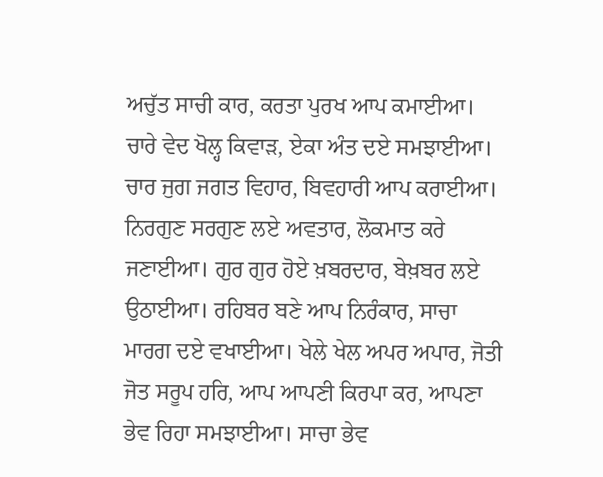ਅਚੁੱਤ ਸਾਚੀ ਕਾਰ, ਕਰਤਾ ਪੁਰਖ ਆਪ ਕਮਾਈਆ। ਚਾਰੇ ਵੇਦ ਖੋਲ੍ਹ ਕਿਵਾੜ, ਏਕਾ ਅੰਤ ਦਏ ਸਮਝਾਈਆ। ਚਾਰ ਜੁਗ ਜਗਤ ਵਿਹਾਰ, ਬਿਵਹਾਰੀ ਆਪ ਕਰਾਈਆ। ਨਿਰਗੁਣ ਸਰਗੁਣ ਲਏ ਅਵਤਾਰ, ਲੋਕਮਾਤ ਕਰੇ ਜਣਾਈਆ। ਗੁਰ ਗੁਰ ਹੋਏ ਖ਼ਬਰਦਾਰ, ਬੇਖ਼ਬਰ ਲਏ ਉਠਾਈਆ। ਰਹਿਬਰ ਬਣੇ ਆਪ ਨਿਰੰਕਾਰ, ਸਾਚਾ ਮਾਰਗ ਦਏ ਵਖਾਈਆ। ਖੇਲੇ ਖੇਲ ਅਪਰ ਅਪਾਰ, ਜੋਤੀ ਜੋਤ ਸਰੂਪ ਹਰਿ, ਆਪ ਆਪਣੀ ਕਿਰਪਾ ਕਰ, ਆਪਣਾ ਭੇਵ ਰਿਹਾ ਸਮਝਾਈਆ। ਸਾਚਾ ਭੇਵ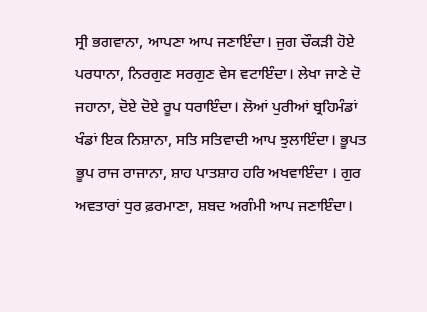ਸ੍ਰੀ ਭਗਵਾਨਾ, ਆਪਣਾ ਆਪ ਜਣਾਇੰਦਾ। ਜੁਗ ਚੌਕੜੀ ਹੋਏ ਪਰਧਾਨਾ, ਨਿਰਗੁਣ ਸਰਗੁਣ ਵੇਸ ਵਟਾਇੰਦਾ। ਲੇਖਾ ਜਾਣੇ ਦੋ ਜਹਾਨਾ, ਦੋਏ ਦੋਏ ਰੂਪ ਧਰਾਇੰਦਾ। ਲੋਆਂ ਪੁਰੀਆਂ ਬ੍ਰਹਿਮੰਡਾਂ ਖੰਡਾਂ ਇਕ ਨਿਸ਼ਾਨਾ, ਸਤਿ ਸਤਿਵਾਦੀ ਆਪ ਝੁਲਾਇੰਦਾ। ਭੂਪਤ ਭੂਪ ਰਾਜ ਰਾਜਾਨਾ, ਸ਼ਾਹ ਪਾਤਸ਼ਾਹ ਹਰਿ ਅਖਵਾਇੰਦਾ । ਗੁਰ ਅਵਤਾਰਾਂ ਧੁਰ ਫ਼ਰਮਾਣਾ, ਸ਼ਬਦ ਅਗੰਮੀ ਆਪ ਜਣਾਇੰਦਾ।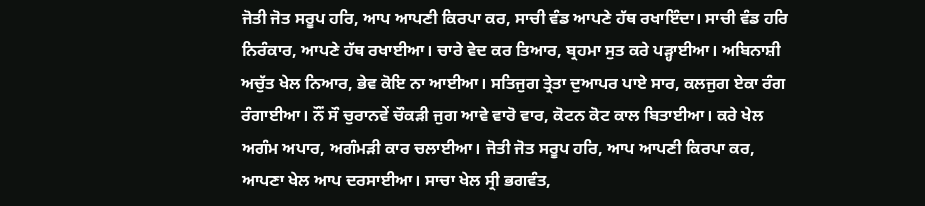ਜੋਤੀ ਜੋਤ ਸਰੂਪ ਹਰਿ, ਆਪ ਆਪਣੀ ਕਿਰਪਾ ਕਰ, ਸਾਚੀ ਵੰਡ ਆਪਣੇ ਹੱਥ ਰਖਾਇੰਦਾ। ਸਾਚੀ ਵੰਡ ਹਰਿ ਨਿਰੰਕਾਰ, ਆਪਣੇ ਹੱਥ ਰਖਾਈਆ। ਚਾਰੇ ਵੇਦ ਕਰ ਤਿਆਰ, ਬ੍ਰਹਮਾ ਸੁਤ ਕਰੇ ਪੜ੍ਹਾਈਆ। ਅਬਿਨਾਸ਼ੀ ਅਚੁੱਤ ਖੇਲ ਨਿਆਰ, ਭੇਵ ਕੋਇ ਨਾ ਆਈਆ। ਸਤਿਜੁਗ ਤ੍ਰੇਤਾ ਦੁਆਪਰ ਪਾਏ ਸਾਰ, ਕਲਜੁਗ ਏਕਾ ਰੰਗ ਰੰਗਾਈਆ। ਨੌਂ ਸੌ ਚੁਰਾਨਵੇਂ ਚੌਕੜੀ ਜੁਗ ਆਵੇ ਵਾਰੋ ਵਾਰ, ਕੋਟਨ ਕੋਟ ਕਾਲ ਬਿਤਾਈਆ। ਕਰੇ ਖੇਲ ਅਗੰਮ ਅਪਾਰ, ਅਗੰਮੜੀ ਕਾਰ ਚਲਾਈਆ। ਜੋਤੀ ਜੋਤ ਸਰੂਪ ਹਰਿ, ਆਪ ਆਪਣੀ ਕਿਰਪਾ ਕਰ, ਆਪਣਾ ਖੇਲ ਆਪ ਦਰਸਾਈਆ। ਸਾਚਾ ਖੇਲ ਸ੍ਰੀ ਭਗਵੰਤ,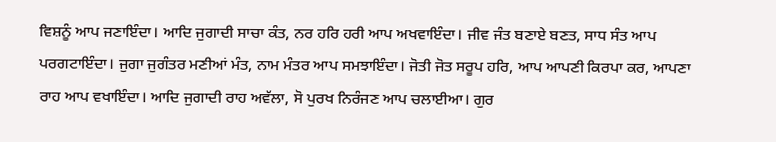ਵਿਸ਼ਨੂੰ ਆਪ ਜਣਾਇੰਦਾ। ਆਦਿ ਜੁਗਾਦੀ ਸਾਚਾ ਕੰਤ, ਨਰ ਹਰਿ ਹਰੀ ਆਪ ਅਖਵਾਇੰਦਾ। ਜੀਵ ਜੰਤ ਬਣਾਏ ਬਣਤ, ਸਾਧ ਸੰਤ ਆਪ ਪਰਗਟਾਇੰਦਾ। ਜੁਗਾ ਜੁਗੰਤਰ ਮਣੀਆਂ ਮੰਤ, ਨਾਮ ਮੰਤਰ ਆਪ ਸਮਝਾਇੰਦਾ। ਜੋਤੀ ਜੋਤ ਸਰੂਪ ਹਰਿ, ਆਪ ਆਪਣੀ ਕਿਰਪਾ ਕਰ, ਆਪਣਾ ਰਾਹ ਆਪ ਵਖਾਇੰਦਾ। ਆਦਿ ਜੁਗਾਦੀ ਰਾਹ ਅਵੱਲਾ, ਸੋ ਪੁਰਖ ਨਿਰੰਜਣ ਆਪ ਚਲਾਈਆ। ਗੁਰ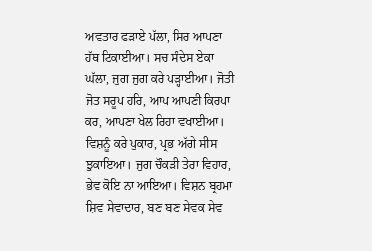ਅਵਤਾਰ ਫੜਾਏ ਪੱਲਾ, ਸਿਰ ਆਪਣਾ ਹੱਥ ਟਿਕਾਈਆ। ਸਚ ਸੰਦੇਸ ਏਕਾ ਘੱਲਾ, ਜੁਗ ਜੁਗ ਕਰੇ ਪੜ੍ਹਾਈਆ। ਜੋਤੀ ਜੋਤ ਸਰੂਪ ਹਰਿ, ਆਪ ਆਪਣੀ ਕਿਰਪਾ ਕਰ, ਆਪਣਾ ਖੇਲ ਰਿਹਾ ਵਖਾਈਆ। ਵਿਸ਼ਨੂੰ ਕਰੇ ਪੁਕਾਰ, ਪ੍ਰਭ ਅੱਗੇ ਸੀਸ ਝੁਕਾਇਆ। ਜੁਗ ਚੌਕੜੀ ਤੇਰਾ ਵਿਹਾਰ, ਭੇਵ ਕੋਇ ਨਾ ਆਇਆ। ਵਿਸ਼ਨ ਬ੍ਰਹਮਾ ਸ਼ਿਵ ਸੇਵਾਦਾਰ, ਬਣ ਬਣ ਸੇਵਕ ਸੇਵ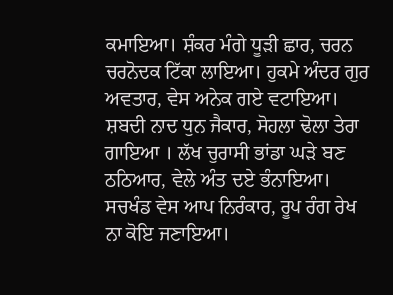ਕਮਾਇਆ। ਸ਼ੰਕਰ ਮੰਗੇ ਧੂੜੀ ਛਾਰ, ਚਰਨ ਚਰਨੋਦਕ ਟਿੱਕਾ ਲਾਇਆ। ਹੁਕਮੇ ਅੰਦਰ ਗੁਰ ਅਵਤਾਰ, ਵੇਸ ਅਨੇਕ ਗਏ ਵਟਾਇਆ। ਸ਼ਬਦੀ ਨਾਦ ਧੁਨ ਜੈਕਾਰ, ਸੋਹਲਾ ਢੋਲਾ ਤੇਰਾ ਗਾਇਆ । ਲੱਖ ਚੁਰਾਸੀ ਭਾਂਡਾ ਘੜੇ ਬਣ ਠਠਿਆਰ, ਵੇਲੇ ਅੰਤ ਦਏ ਭੰਨਾਇਆ। ਸਚਖੰਡ ਵੇਸ ਆਪ ਨਿਰੰਕਾਰ, ਰੂਪ ਰੰਗ ਰੇਖ ਨਾ ਕੋਇ ਜਣਾਇਆ।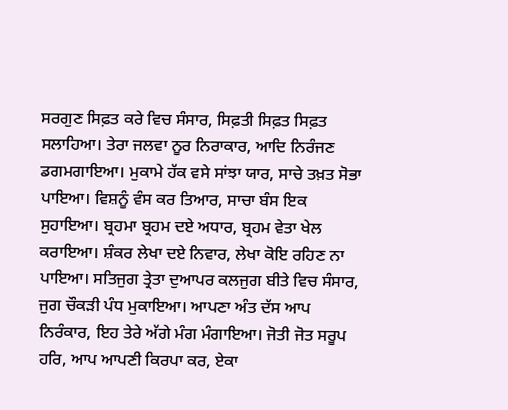ਸਰਗੁਣ ਸਿਫ਼ਤ ਕਰੇ ਵਿਚ ਸੰਸਾਰ, ਸਿਫ਼ਤੀ ਸਿਫ਼ਤ ਸਿਫ਼ਤ ਸਲਾਹਿਆ। ਤੇਰਾ ਜਲਵਾ ਨੂਰ ਨਿਰਾਕਾਰ, ਆਦਿ ਨਿਰੰਜਣ ਡਗਮਗਾਇਆ। ਮੁਕਾਮੇ ਹੱਕ ਵਸੇ ਸਾਂਝਾ ਯਾਰ, ਸਾਚੇ ਤਖ਼ਤ ਸੋਭਾ ਪਾਇਆ। ਵਿਸ਼ਨੂੰ ਵੰਸ ਕਰ ਤਿਆਰ, ਸਾਚਾ ਬੰਸ ਇਕ ਸੁਹਾਇਆ। ਬ੍ਰਹਮਾ ਬ੍ਰਹਮ ਦਏ ਅਧਾਰ, ਬ੍ਰਹਮ ਵੇਤਾ ਖੇਲ ਕਰਾਇਆ। ਸ਼ੰਕਰ ਲੇਖਾ ਦਏ ਨਿਵਾਰ, ਲੇਖਾ ਕੋਇ ਰਹਿਣ ਨਾ ਪਾਇਆ। ਸਤਿਜੁਗ ਤ੍ਰੇਤਾ ਦੁਆਪਰ ਕਲਜੁਗ ਬੀਤੇ ਵਿਚ ਸੰਸਾਰ, ਜੁਗ ਚੌਕੜੀ ਪੰਧ ਮੁਕਾਇਆ। ਆਪਣਾ ਅੰਤ ਦੱਸ ਆਪ ਨਿਰੰਕਾਰ, ਇਹ ਤੇਰੇ ਅੱਗੇ ਮੰਗ ਮੰਗਾਇਆ। ਜੋਤੀ ਜੋਤ ਸਰੂਪ ਹਰਿ, ਆਪ ਆਪਣੀ ਕਿਰਪਾ ਕਰ, ਏਕਾ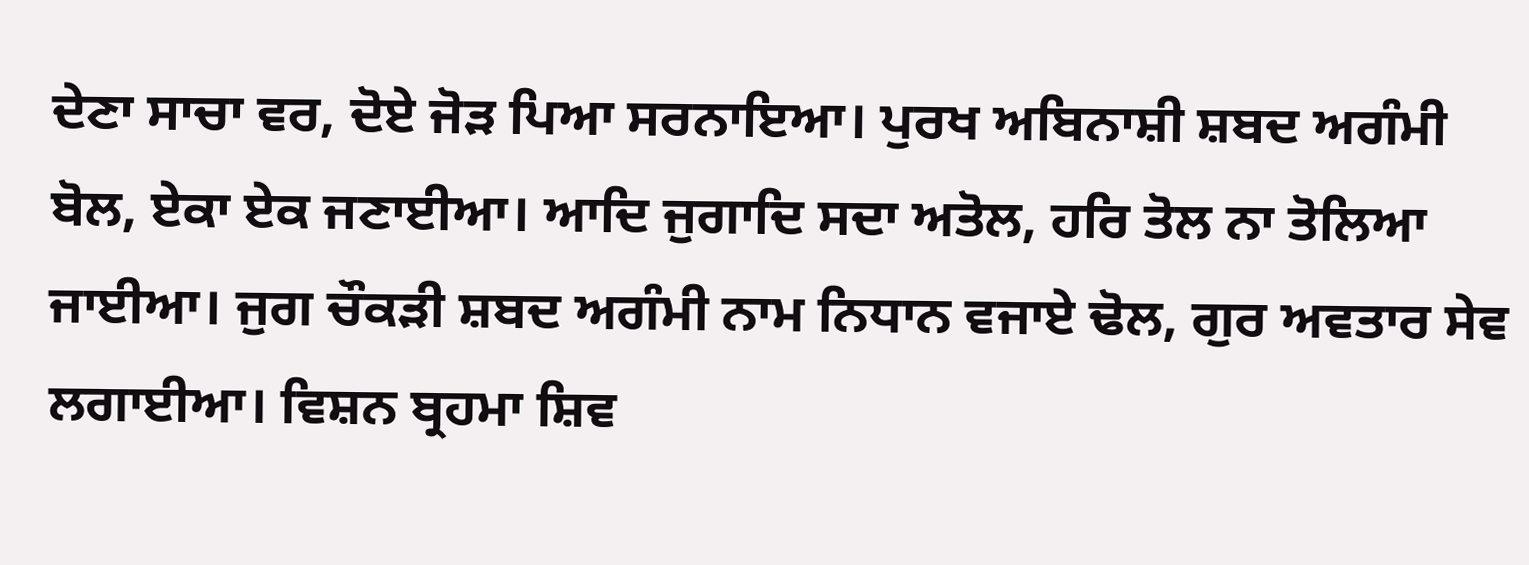ਦੇਣਾ ਸਾਚਾ ਵਰ, ਦੋਏ ਜੋੜ ਪਿਆ ਸਰਨਾਇਆ। ਪੁਰਖ ਅਬਿਨਾਸ਼ੀ ਸ਼ਬਦ ਅਗੰਮੀ ਬੋਲ, ਏਕਾ ਏਕ ਜਣਾਈਆ। ਆਦਿ ਜੁਗਾਦਿ ਸਦਾ ਅਤੋਲ, ਹਰਿ ਤੋਲ ਨਾ ਤੋਲਿਆ ਜਾਈਆ। ਜੁਗ ਚੌਕੜੀ ਸ਼ਬਦ ਅਗੰਮੀ ਨਾਮ ਨਿਧਾਨ ਵਜਾਏ ਢੋਲ, ਗੁਰ ਅਵਤਾਰ ਸੇਵ ਲਗਾਈਆ। ਵਿਸ਼ਨ ਬ੍ਰਹਮਾ ਸ਼ਿਵ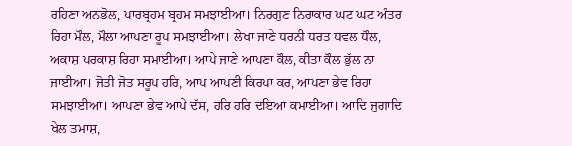ਰਹਿਣਾ ਅਨਭੋਲ, ਪਾਰਬ੍ਰਹਮ ਬ੍ਰਹਮ ਸਮਝਾਈਆ। ਨਿਰਗੁਣ ਨਿਰਾਕਾਰ ਘਟ ਘਟ ਅੰਤਰ ਰਿਹਾ ਮੌਲ, ਮੌਲਾ ਆਪਣਾ ਰੂਪ ਸਮਝਾਈਆ। ਲੇਖਾ ਜਾਣੇ ਧਰਨੀ ਧਰਤ ਧਵਲ ਧੌਲ, ਅਕਾਸ਼ ਪਰਕਾਸ਼ ਰਿਹਾ ਸਮਾਈਆ। ਆਪੇ ਜਾਣੇ ਆਪਣਾ ਕੌਲ, ਕੀਤਾ ਕੌਲ ਭੁੱਲ ਨਾ ਜਾਈਆ। ਜੋਤੀ ਜੋਤ ਸਰੂਪ ਹਰਿ, ਆਪ ਆਪਣੀ ਕਿਰਪਾ ਕਰ, ਆਪਣਾ ਭੇਵ ਰਿਹਾ ਸਮਝਾਈਆ। ਆਪਣਾ ਭੇਵ ਆਪੇ ਦੱਸ, ਹਰਿ ਹਰਿ ਦਇਆ ਕਮਾਈਆ। ਆਦਿ ਜੁਗਾਦਿ ਖੇਲ ਤਮਾਸ਼,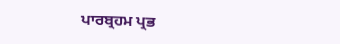ਪਾਰਬ੍ਰਹਮ ਪ੍ਰਭ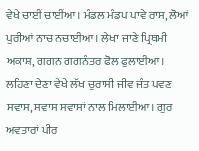ਵੇਖੇ ਚਾਈਂ ਚਾਈਂਆ। ਮੰਡਲ ਮੰਡਪ ਪਾਵੇ ਰਾਸ, ਲੋਆਂ ਪੁਰੀਆਂ ਨਾਚ ਨਚਾਈਆ। ਲੇਖਾ ਜਾਣੇ ਪ੍ਰਿਥਮੀ ਅਕਾਸ਼, ਗਗਨ ਗਗਨੰਤਰ ਫੋਲ ਫੁਲਾਈਆ। ਲਹਿਣਾ ਦੇਣਾ ਵੇਖੇ ਲੱਖ ਚੁਰਾਸੀ ਜੀਵ ਜੰਤ ਪਵਣ ਸਵਾਸ, ਸਵਾਸ ਸਵਾਸਾਂ ਨਾਲ ਮਿਲਾਈਆ। ਗੁਰ ਅਵਤਾਰਾਂ ਪੀਰ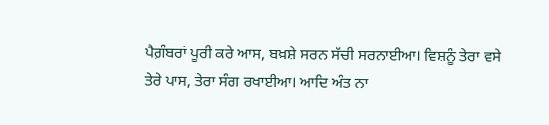ਪੈਗ਼ੰਬਰਾਂ ਪੂਰੀ ਕਰੇ ਆਸ, ਬਖ਼ਸ਼ੇ ਸਰਨ ਸੱਚੀ ਸਰਨਾਈਆ। ਵਿਸ਼ਨੂੰ ਤੇਰਾ ਵਸੇ ਤੇਰੇ ਪਾਸ, ਤੇਰਾ ਸੰਗ ਰਖਾਈਆ। ਆਦਿ ਅੰਤ ਨਾ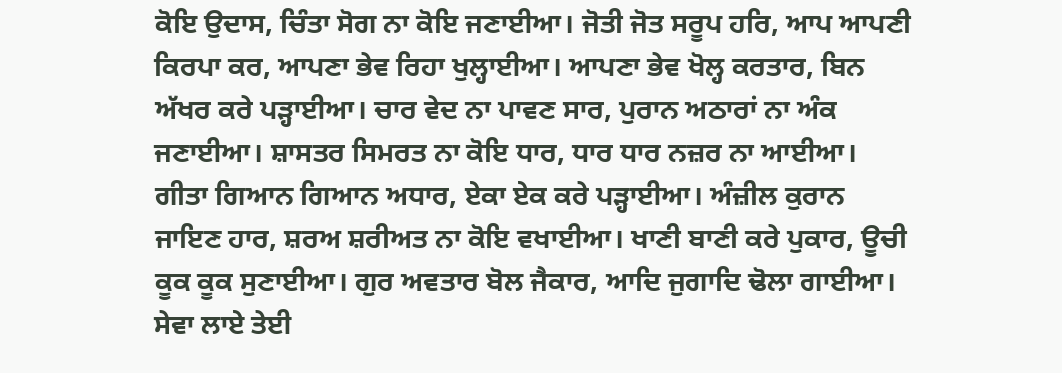ਕੋਇ ਉਦਾਸ, ਚਿੰਤਾ ਸੋਗ ਨਾ ਕੋਇ ਜਣਾਈਆ। ਜੋਤੀ ਜੋਤ ਸਰੂਪ ਹਰਿ, ਆਪ ਆਪਣੀ ਕਿਰਪਾ ਕਰ, ਆਪਣਾ ਭੇਵ ਰਿਹਾ ਖੁਲ੍ਹਾਈਆ। ਆਪਣਾ ਭੇਵ ਖੋਲ੍ਹ ਕਰਤਾਰ, ਬਿਨ ਅੱਖਰ ਕਰੇ ਪੜ੍ਹਾਈਆ। ਚਾਰ ਵੇਦ ਨਾ ਪਾਵਣ ਸਾਰ, ਪੁਰਾਨ ਅਠਾਰਾਂ ਨਾ ਅੰਕ ਜਣਾਈਆ। ਸ਼ਾਸਤਰ ਸਿਮਰਤ ਨਾ ਕੋਇ ਧਾਰ, ਧਾਰ ਧਾਰ ਨਜ਼ਰ ਨਾ ਆਈਆ। ਗੀਤਾ ਗਿਆਨ ਗਿਆਨ ਅਧਾਰ, ਏਕਾ ਏਕ ਕਰੇ ਪੜ੍ਹਾਈਆ। ਅੰਜ਼ੀਲ ਕੁਰਾਨ ਜਾਇਣ ਹਾਰ, ਸ਼ਰਅ ਸ਼ਰੀਅਤ ਨਾ ਕੋਇ ਵਖਾਈਆ। ਖਾਣੀ ਬਾਣੀ ਕਰੇ ਪੁਕਾਰ, ਊਚੀ ਕੂਕ ਕੂਕ ਸੁਣਾਈਆ। ਗੁਰ ਅਵਤਾਰ ਬੋਲ ਜੈਕਾਰ, ਆਦਿ ਜੁਗਾਦਿ ਢੋਲਾ ਗਾਈਆ। ਸੇਵਾ ਲਾਏ ਤੇਈ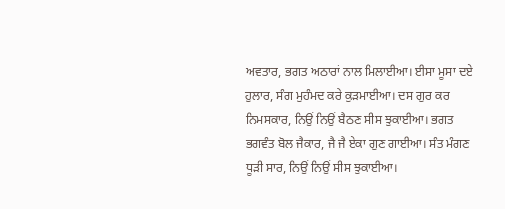ਅਵਤਾਰ, ਭਗਤ ਅਠਾਰਾਂ ਨਾਲ ਮਿਲਾਈਆ। ਈਸਾ ਮੂਸਾ ਦਏ ਹੁਲਾਰ, ਸੰਗ ਮੁਹੰਮਦ ਕਰੇ ਕੁੜਮਾਈਆ। ਦਸ ਗੁਰ ਕਰ ਨਿਮਸਕਾਰ, ਨਿਉਂ ਨਿਉਂ ਬੈਠਣ ਸੀਸ ਝੁਕਾਈਆ। ਭਗਤ ਭਗਵੰਤ ਬੋਲ ਜੈਕਾਰ, ਜੈ ਜੈ ਏਕਾ ਗੁਣ ਗਾਈਆ। ਸੰਤ ਮੰਗਣ ਧੂੜੀ ਸਾਰ, ਨਿਉਂ ਨਿਉਂ ਸੀਸ ਝੁਕਾਈਆ।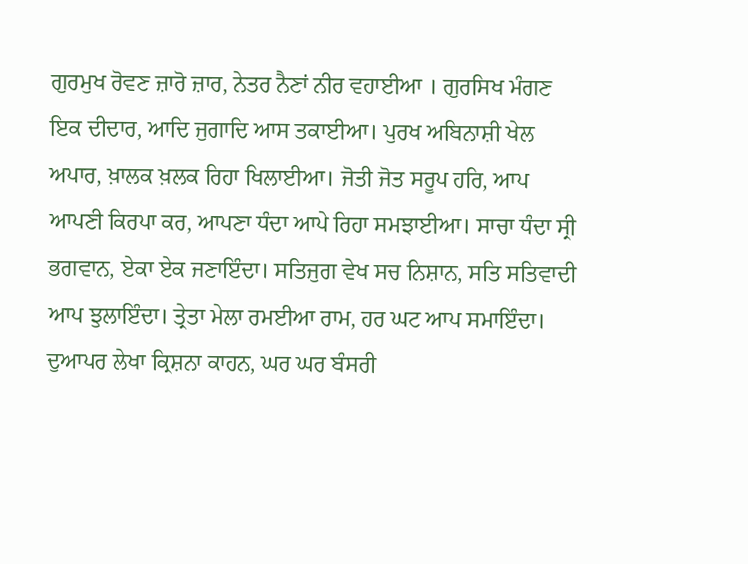ਗੁਰਮੁਖ ਰੋਵਣ ਜ਼ਾਰੋ ਜ਼ਾਰ, ਨੇਤਰ ਨੈਣਾਂ ਨੀਰ ਵਹਾਈਆ । ਗੁਰਸਿਖ ਮੰਗਣ ਇਕ ਦੀਦਾਰ, ਆਦਿ ਜੁਗਾਦਿ ਆਸ ਤਕਾਈਆ। ਪੁਰਖ ਅਬਿਨਾਸ਼ੀ ਖੇਲ ਅਪਾਰ, ਖ਼ਾਲਕ ਖ਼ਲਕ ਰਿਹਾ ਖਿਲਾਈਆ। ਜੋਤੀ ਜੋਤ ਸਰੂਪ ਹਰਿ, ਆਪ ਆਪਣੀ ਕਿਰਪਾ ਕਰ, ਆਪਣਾ ਧੰਦਾ ਆਪੇ ਰਿਹਾ ਸਮਝਾਈਆ। ਸਾਚਾ ਧੰਦਾ ਸ੍ਰੀ ਭਗਵਾਨ, ਏਕਾ ਏਕ ਜਣਾਇੰਦਾ। ਸਤਿਜੁਗ ਵੇਖ ਸਚ ਨਿਸ਼ਾਨ, ਸਤਿ ਸਤਿਵਾਦੀ ਆਪ ਝੁਲਾਇੰਦਾ। ਤ੍ਰੇਤਾ ਮੇਲਾ ਰਮਈਆ ਰਾਮ, ਹਰ ਘਟ ਆਪ ਸਮਾਇੰਦਾ। ਦੁਆਪਰ ਲੇਖਾ ਕ੍ਰਿਸ਼ਨਾ ਕਾਹਨ, ਘਰ ਘਰ ਬੰਸਰੀ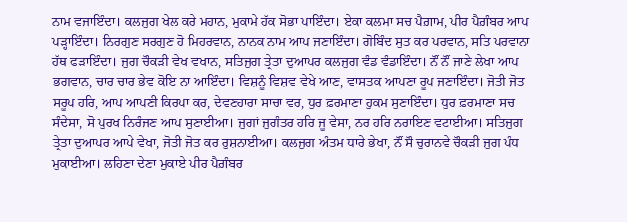ਨਾਮ ਵਜਾਇੰਦਾ। ਕਲਜੁਗ ਖੇਲ ਕਰੇ ਮਹਾਨ, ਮੁਕਾਮੇ ਹੱਕ ਸੋਭਾ ਪਾਇੰਦਾ। ਏਕਾ ਕਲਮਾ ਸਚ ਪੈਗ਼ਾਮ, ਪੀਰ ਪੈਗ਼ੰਬਰ ਆਪ ਪੜ੍ਹਾਇੰਦਾ। ਨਿਰਗੁਣ ਸਰਗੁਣ ਹੋ ਮਿਹਰਵਾਨ, ਨਾਨਕ ਨਾਮ ਆਪ ਜਣਾਇੰਦਾ। ਗੋਬਿੰਦ ਸੁਤ ਕਰ ਪਰਵਾਨ, ਸਤਿ ਪਰਵਾਨਾ ਹੱਥ ਫੜਾਇੰਦਾ। ਜੁਗ ਚੌਕੜੀ ਵੇਖ ਵਖਾਨ, ਸਤਿਜੁਗ ਤ੍ਰੇਤਾ ਦੁਆਪਰ ਕਲਜੁਗ ਵੰਡ ਵੰਡਾਇੰਦਾ। ਨੌਂ ਨੌਂ ਜਾਣੇ ਲੇਖਾ ਆਪ ਭਗਵਾਨ, ਚਾਰ ਚਾਰ ਭੇਵ ਕੋਇ ਨਾ ਆਇੰਦਾ। ਵਿਸ਼ਨੂੰ ਵਿਸ਼ਵ ਵੇਖੇ ਆਣ, ਵਾਸਤਕ ਆਪਣਾ ਰੂਪ ਜਣਾਇੰਦਾ। ਜੋਤੀ ਜੋਤ ਸਰੂਪ ਹਰਿ, ਆਪ ਆਪਣੀ ਕਿਰਪਾ ਕਰ, ਦੇਵਣਹਾਰਾ ਸਾਚਾ ਵਰ, ਧੁਰ ਫ਼ਰਮਾਣਾ ਹੁਕਮ ਸੁਣਾਇੰਦਾ। ਧੁਰ ਫ਼ਰਮਾਣਾ ਸਚ ਸੰਦੇਸਾ, ਸੋ ਪੁਰਖ ਨਿਰੰਜਣ ਆਪ ਸੁਣਾਈਆ। ਜੁਗਾਂ ਜੁਗੰਤਰ ਹਰਿ ਜੂ ਵੇਸਾ, ਨਰ ਹਰਿ ਨਰਾਇਣ ਵਟਾਈਆ। ਸਤਿਜੁਗ ਤ੍ਰੇਤਾ ਦੁਆਪਰ ਆਪੇ ਵੇਖਾ, ਜੋਤੀ ਜੋਤ ਕਰ ਰੁਸ਼ਨਾਈਆ। ਕਲਜੁਗ ਅੰਤਮ ਧਾਰੇ ਭੇਖਾ, ਨੌਂ ਸੌ ਚੁਰਾਨਵੇ ਚੌਕੜੀ ਜੁਗ ਪੰਧ ਮੁਕਾਈਆ। ਲਹਿਣਾ ਦੇਣਾ ਮੁਕਾਏ ਪੀਰ ਪੈਗ਼ੰਬਰ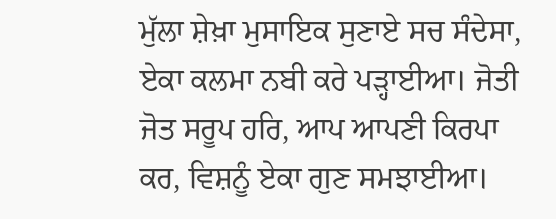ਮੁੱਲਾ ਸ਼ੇਖ਼ਾ ਮੁਸਾਇਕ ਸੁਣਾਏ ਸਚ ਸੰਦੇਸਾ, ਏਕਾ ਕਲਮਾ ਨਬੀ ਕਰੇ ਪੜ੍ਹਾਈਆ। ਜੋਤੀ ਜੋਤ ਸਰੂਪ ਹਰਿ, ਆਪ ਆਪਣੀ ਕਿਰਪਾ ਕਰ, ਵਿਸ਼ਨੂੰ ਏਕਾ ਗੁਣ ਸਮਝਾਈਆ।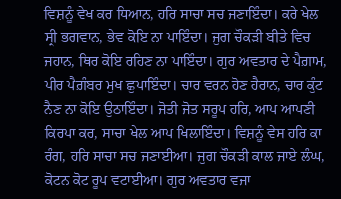ਵਿਸ਼ਨੂੰ ਵੇਖ ਕਰ ਧਿਆਨ, ਹਰਿ ਸਾਚਾ ਸਚ ਜਣਾਇੰਦਾ। ਕਰੇ ਖੇਲ ਸ੍ਰੀ ਭਗਵਾਨ, ਭੇਵ ਕੋਇ ਨਾ ਪਾਇੰਦਾ। ਜੁਗ ਚੌਕੜੀ ਬੀਤੇ ਵਿਚ ਜਹਾਨ, ਥਿਰ ਕੋਇ ਰਹਿਣ ਨਾ ਪਾਇੰਦਾ। ਗੁਰ ਅਵਤਾਰ ਦੇ ਪੈਗ਼ਾਮ, ਪੀਰ ਪੈਗ਼ੰਬਰ ਮੁਖ ਛੁਪਾਇੰਦਾ। ਚਾਰ ਵਰਨ ਹੋਣ ਹੈਰਾਨ, ਚਾਰ ਕੁੰਟ ਨੈਣ ਨਾ ਕੋਇ ਉਠਾਇੰਦਾ। ਜੋਤੀ ਜੋਤ ਸਰੂਪ ਹਰਿ, ਆਪ ਆਪਣੀ ਕਿਰਪਾ ਕਰ, ਸਾਚਾ ਖੇਲ ਆਪ ਖਿਲਾਇੰਦਾ। ਵਿਸ਼ਨੂੰ ਵੇਸ ਹਰਿ ਕਾ ਰੰਗ, ਹਰਿ ਸਾਚਾ ਸਚ ਜਣਾਈਆ। ਜੁਗ ਚੌਕੜੀ ਕਾਲ ਜਾਏ ਲੰਘ, ਕੋਟਨ ਕੋਟ ਰੂਪ ਵਟਾਈਆ। ਗੁਰ ਅਵਤਾਰ ਵਜਾ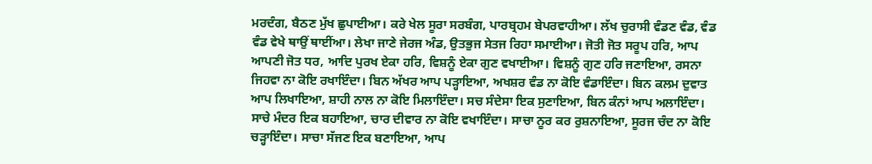ਮਰਦੰਗ, ਬੈਠਣ ਮੁੱਖ ਛੁਪਾਈਆ। ਕਰੇ ਖੇਲ ਸੂਰਾ ਸਰਬੰਗ, ਪਾਰਬ੍ਰਹਮ ਬੇਪਰਵਾਹੀਆ। ਲੱਖ ਚੁਰਾਸੀ ਵੰਡਣ ਵੰਡ, ਵੰਡ ਵੰਡ ਵੇਖੇ ਥਾਉਂ ਥਾਈਂਆ। ਲੇਖਾ ਜਾਣੇ ਜੇਰਜ ਅੰਡ, ਉਤਭੁਜ ਸੇਤਜ ਰਿਹਾ ਸਮਾਈਆ। ਜੋਤੀ ਜੋਤ ਸਰੂਪ ਹਰਿ, ਆਪ ਆਪਣੀ ਜੋਤ ਧਰ, ਆਦਿ ਪੁਰਖ ਏਕਾ ਹਰਿ, ਵਿਸ਼ਨੂੰ ਏਕਾ ਗੁਣ ਵਖਾਈਆ। ਵਿਸ਼ਨੂੰ ਗੁਣ ਹਰਿ ਜਣਾਇਆ, ਰਸਨਾ ਜਿਹਵਾ ਨਾ ਕੋਇ ਰਖਾਇੰਦਾ। ਬਿਨ ਅੱਖਰ ਆਪ ਪੜ੍ਹਾਇਆ, ਅਖਸ਼ਰ ਵੰਡ ਨਾ ਕੋਇ ਵੰਡਾਇੰਦਾ। ਬਿਨ ਕਲਮ ਦੁਵਾਤ ਆਪ ਲਿਖਾਇਆ, ਸ਼ਾਹੀ ਨਾਲ ਨਾ ਕੋਇ ਮਿਲਾਇੰਦਾ। ਸਚ ਸੰਦੇਸਾ ਇਕ ਸੁਣਾਇਆ, ਬਿਨ ਕੰਨਾਂ ਆਪ ਅਲਾਇੰਦਾ। ਸਾਚੇ ਮੰਦਰ ਇਕ ਬਹਾਇਆ, ਚਾਰ ਦੀਵਾਰ ਨਾ ਕੋਇ ਵਖਾਇੰਦਾ। ਸਾਚਾ ਨੂਰ ਕਰ ਰੁਸ਼ਨਾਇਆ, ਸੂਰਜ ਚੰਦ ਨਾ ਕੋਇ ਚੜ੍ਹਾਇੰਦਾ। ਸਾਚਾ ਸੱਜਣ ਇਕ ਬਣਾਇਆ, ਆਪ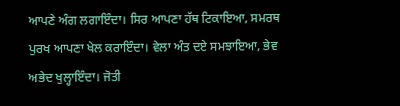ਆਪਣੇ ਅੰਗ ਲਗਾਇੰਦਾ। ਸਿਰ ਆਪਣਾ ਹੱਥ ਟਿਕਾਇਆ, ਸਮਰਥ ਪੁਰਖ ਆਪਣਾ ਖੇਲ ਕਰਾਇੰਦਾ। ਵੇਲਾ ਅੰਤ ਦਏ ਸਮਝਾਇਆ, ਭੇਵ ਅਭੇਦ ਖੁਲ੍ਹਾਇੰਦਾ। ਜੋਤੀ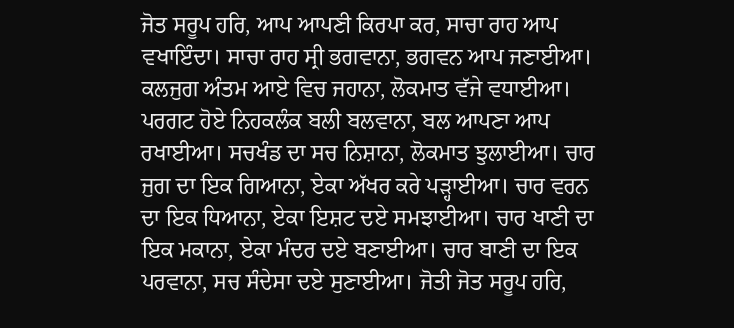ਜੋਤ ਸਰੂਪ ਹਰਿ, ਆਪ ਆਪਣੀ ਕਿਰਪਾ ਕਰ, ਸਾਚਾ ਰਾਹ ਆਪ ਵਖਾਇੰਦਾ। ਸਾਚਾ ਰਾਹ ਸ੍ਰੀ ਭਗਵਾਨਾ, ਭਗਵਨ ਆਪ ਜਣਾਈਆ। ਕਲਜੁਗ ਅੰਤਮ ਆਏ ਵਿਚ ਜਹਾਨਾ, ਲੋਕਮਾਤ ਵੱਜੇ ਵਧਾਈਆ। ਪਰਗਟ ਹੋਏ ਨਿਹਕਲੰਕ ਬਲੀ ਬਲਵਾਨਾ, ਬਲ ਆਪਣਾ ਆਪ ਰਖਾਈਆ। ਸਚਖੰਡ ਦਾ ਸਚ ਨਿਸ਼ਾਨਾ, ਲੋਕਮਾਤ ਝੁਲਾਈਆ। ਚਾਰ ਜੁਗ ਦਾ ਇਕ ਗਿਆਨਾ, ਏਕਾ ਅੱਖਰ ਕਰੇ ਪੜ੍ਹਾਈਆ। ਚਾਰ ਵਰਨ ਦਾ ਇਕ ਧਿਆਨਾ, ਏਕਾ ਇਸ਼ਟ ਦਏ ਸਮਝਾਈਆ। ਚਾਰ ਖਾਣੀ ਦਾ ਇਕ ਮਕਾਨਾ, ਏਕਾ ਮੰਦਰ ਦਏ ਬਣਾਈਆ। ਚਾਰ ਬਾਣੀ ਦਾ ਇਕ ਪਰਵਾਨਾ, ਸਚ ਸੰਦੇਸਾ ਦਏ ਸੁਣਾਈਆ। ਜੋਤੀ ਜੋਤ ਸਰੂਪ ਹਰਿ,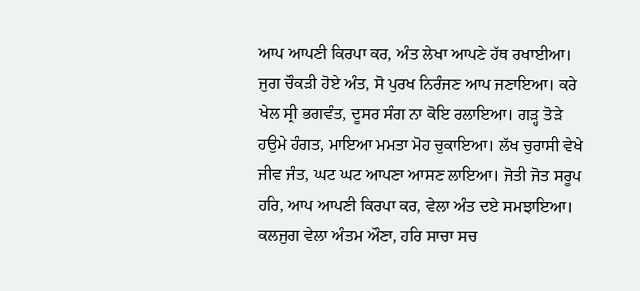ਆਪ ਆਪਣੀ ਕਿਰਪਾ ਕਰ, ਅੰਤ ਲੇਖਾ ਆਪਣੇ ਹੱਥ ਰਖਾਈਆ। ਜੁਗ ਚੌਕੜੀ ਹੋਏ ਅੰਤ, ਸੋ ਪੁਰਖ ਨਿਰੰਜਣ ਆਪ ਜਣਾਇਆ। ਕਰੇ ਖੇਲ ਸ੍ਰੀ ਭਗਵੰਤ, ਦੂਸਰ ਸੰਗ ਨਾ ਕੋਇ ਰਲਾਇਆ। ਗੜ੍ਹ ਤੋੜੇ ਹਉਮੇ ਹੰਗਤ, ਮਾਇਆ ਮਮਤਾ ਮੋਹ ਚੁਕਾਇਆ। ਲੱਖ ਚੁਰਾਸੀ ਵੇਖੇ ਜੀਵ ਜੰਤ, ਘਟ ਘਟ ਆਪਣਾ ਆਸਣ ਲਾਇਆ। ਜੋਤੀ ਜੋਤ ਸਰੂਪ ਹਰਿ, ਆਪ ਆਪਣੀ ਕਿਰਪਾ ਕਰ, ਵੇਲਾ ਅੰਤ ਦਏ ਸਮਝਾਇਆ। ਕਲਜੁਗ ਵੇਲਾ ਅੰਤਮ ਔਣਾ, ਹਰਿ ਸਾਚਾ ਸਚ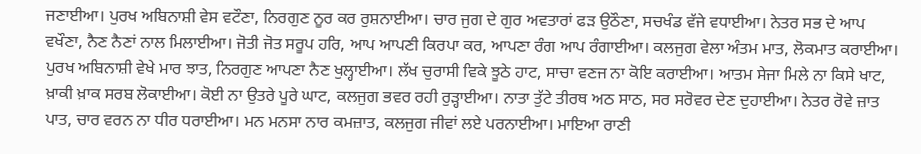ਜਣਾਈਆ। ਪੁਰਖ ਅਬਿਨਾਸ਼ੀ ਵੇਸ ਵਟੌਣਾ, ਨਿਰਗੁਣ ਨੂਰ ਕਰ ਰੁਸ਼ਨਾਈਆ। ਚਾਰ ਜੁਗ ਦੇ ਗੁਰ ਅਵਤਾਰਾਂ ਫੜ ਉਠੌਣਾ, ਸਚਖੰਡ ਵੱਜੇ ਵਧਾਈਆ। ਨੇਤਰ ਸਭ ਦੇ ਆਪ ਵਖੌਣਾ, ਨੈਣ ਨੈਣਾਂ ਨਾਲ ਮਿਲਾਈਆ। ਜੋਤੀ ਜੋਤ ਸਰੂਪ ਹਰਿ, ਆਪ ਆਪਣੀ ਕਿਰਪਾ ਕਰ, ਆਪਣਾ ਰੰਗ ਆਪ ਰੰਗਾਈਆ। ਕਲਜੁਗ ਵੇਲਾ ਅੰਤਮ ਮਾਤ, ਲੋਕਮਾਤ ਕਰਾਈਆ। ਪੁਰਖ ਅਬਿਨਾਸ਼ੀ ਵੇਖੇ ਮਾਰ ਝਾਤ, ਨਿਰਗੁਣ ਆਪਣਾ ਨੈਣ ਖੁਲ੍ਹਾਈਆ। ਲੱਖ ਚੁਰਾਸੀ ਵਿਕੇ ਝੂਠੇ ਹਾਟ, ਸਾਚਾ ਵਣਜ ਨਾ ਕੋਇ ਕਰਾਈਆ। ਆਤਮ ਸੇਜਾ ਮਿਲੇ ਨਾ ਕਿਸੇ ਖਾਟ, ਖ਼ਾਕੀ ਖ਼ਾਕ ਸਰਬ ਲੋਕਾਈਆ। ਕੋਈ ਨਾ ਉਤਰੇ ਪੂਰੇ ਘਾਟ, ਕਲਜੁਗ ਭਵਰ ਰਹੀ ਰੁੜ੍ਹਾਈਆ। ਨਾਤਾ ਤੁੱਟੇ ਤੀਰਥ ਅਠ ਸਾਠ, ਸਰ ਸਰੋਵਰ ਦੇਣ ਦੁਹਾਈਆ। ਨੇਤਰ ਰੋਵੇ ਜ਼ਾਤ ਪਾਤ, ਚਾਰ ਵਰਨ ਨਾ ਧੀਰ ਧਰਾਈਆ। ਮਨ ਮਨਸਾ ਨਾਰ ਕਮਜ਼ਾਤ, ਕਲਜੁਗ ਜੀਵਾਂ ਲਏ ਪਰਨਾਈਆ। ਮਾਇਆ ਰਾਣੀ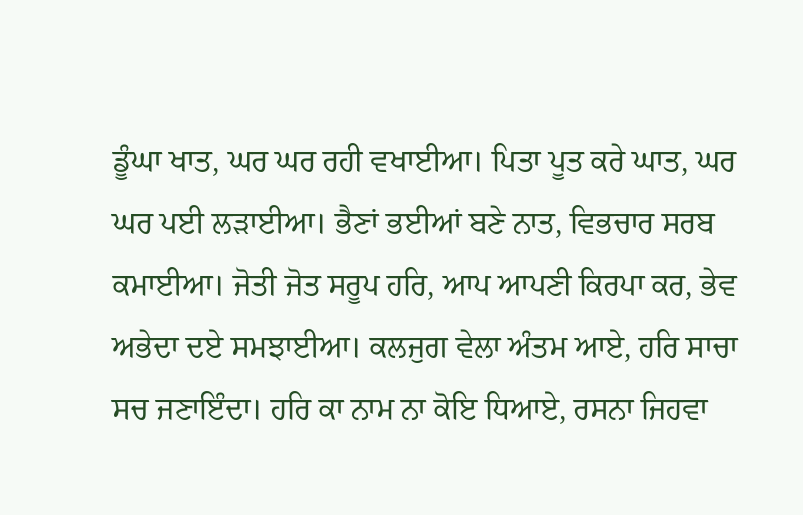ਡੂੰਘਾ ਖਾਤ, ਘਰ ਘਰ ਰਹੀ ਵਖਾਈਆ। ਪਿਤਾ ਪੂਤ ਕਰੇ ਘਾਤ, ਘਰ ਘਰ ਪਈ ਲੜਾਈਆ। ਭੈਣਾਂ ਭਈਆਂ ਬਣੇ ਨਾਤ, ਵਿਭਚਾਰ ਸਰਬ ਕਮਾਈਆ। ਜੋਤੀ ਜੋਤ ਸਰੂਪ ਹਰਿ, ਆਪ ਆਪਣੀ ਕਿਰਪਾ ਕਰ, ਭੇਵ ਅਭੇਦਾ ਦਏ ਸਮਝਾਈਆ। ਕਲਜੁਗ ਵੇਲਾ ਅੰਤਮ ਆਏ, ਹਰਿ ਸਾਚਾ ਸਚ ਜਣਾਇੰਦਾ। ਹਰਿ ਕਾ ਨਾਮ ਨਾ ਕੋਇ ਧਿਆਏ, ਰਸਨਾ ਜਿਹਵਾ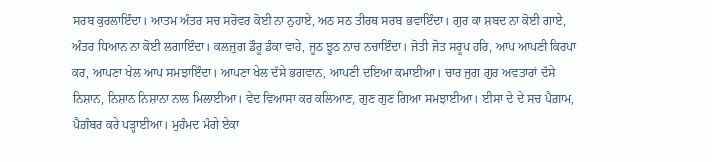ਸਰਬ ਕੁਰਲਾਇੰਦਾ। ਆਤਮ ਅੰਤਰ ਸਚ ਸਰੋਵਰ ਕੋਈ ਨਾ ਨੁਹਾਏ, ਅਠ ਸਠ ਤੀਰਥ ਸਰਬ ਭਵਾਇੰਦਾ। ਗੁਰ ਕਾ ਸ਼ਬਦ ਨਾ ਕੋਈ ਗਾਏ, ਅੰਤਰ ਧਿਆਨ ਨਾ ਕੋਈ ਲਗਾਇੰਦਾ। ਕਲਜੁਗ ਡੌਰੂ ਡੰਕਾ ਵਾਹੇ, ਜੂਠ ਝੂਠ ਨਾਚ ਨਚਾਇੰਦਾ। ਜੋਤੀ ਜੋਤ ਸਰੂਪ ਹਰਿ, ਆਪ ਆਪਣੀ ਕਿਰਪਾ ਕਰ, ਆਪਣਾ ਖੇਲ ਆਪ ਸਮਝਾਇੰਦਾ। ਆਪਣਾ ਖੇਲ ਦੱਸੇ ਭਗਵਾਨ, ਆਪਣੀ ਦਇਆ ਕਮਾਈਆ। ਚਾਰ ਜੁਗ ਗੁਰ ਅਵਤਾਰਾਂ ਦੱਸੇ ਨਿਸ਼ਾਨ, ਨਿਸ਼ਾਨ ਨਿਸ਼ਾਨਾ ਨਾਲ ਮਿਲਾਈਆ। ਵੇਦ ਵਿਆਸਾ ਕਰ ਕਲਿਆਣ, ਗੁਣ ਗੁਣ ਗਿਆ ਸਮਝਾਈਆ। ਈਸਾ ਦੇ ਦੇ ਸਚ ਪੈਗ਼ਾਮ, ਪੈਗ਼ੰਬਰ ਕਰੇ ਪੜ੍ਹਾਈਆ। ਮੁਹੰਮਦ ਮੰਗੇ ਏਕਾ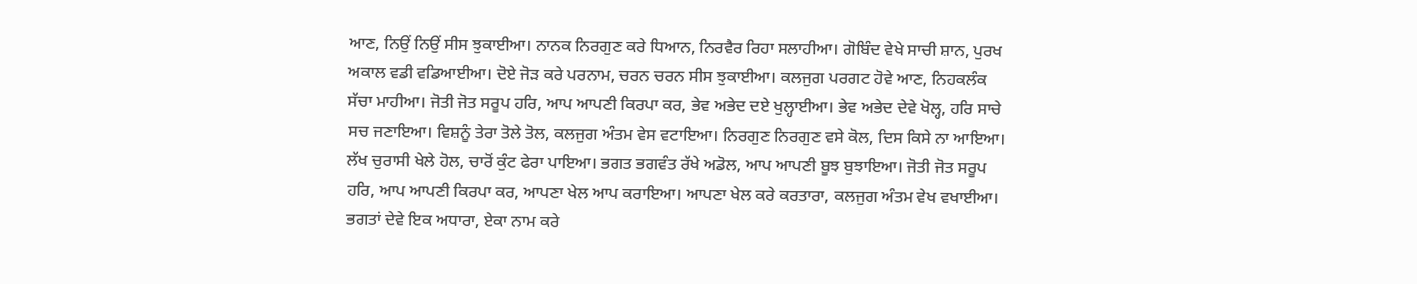ਆਣ, ਨਿਉਂ ਨਿਉਂ ਸੀਸ ਝੁਕਾਈਆ। ਨਾਨਕ ਨਿਰਗੁਣ ਕਰੇ ਧਿਆਨ, ਨਿਰਵੈਰ ਰਿਹਾ ਸਲਾਹੀਆ। ਗੋਬਿੰਦ ਵੇਖੇ ਸਾਚੀ ਸ਼ਾਨ, ਪੁਰਖ ਅਕਾਲ ਵਡੀ ਵਡਿਆਈਆ। ਦੋਏ ਜੋੜ ਕਰੇ ਪਰਨਾਮ, ਚਰਨ ਚਰਨ ਸੀਸ ਝੁਕਾਈਆ। ਕਲਜੁਗ ਪਰਗਟ ਹੋਵੇ ਆਣ, ਨਿਹਕਲੰਕ ਸੱਚਾ ਮਾਹੀਆ। ਜੋਤੀ ਜੋਤ ਸਰੂਪ ਹਰਿ, ਆਪ ਆਪਣੀ ਕਿਰਪਾ ਕਰ, ਭੇਵ ਅਭੇਦ ਦਏ ਖੁਲ੍ਹਾਈਆ। ਭੇਵ ਅਭੇਦ ਦੇਵੇ ਖੋਲ੍ਹ, ਹਰਿ ਸਾਚੇ ਸਚ ਜਣਾਇਆ। ਵਿਸ਼ਨੂੰ ਤੇਰਾ ਤੋਲੇ ਤੋਲ, ਕਲਜੁਗ ਅੰਤਮ ਵੇਸ ਵਟਾਇਆ। ਨਿਰਗੁਣ ਨਿਰਗੁਣ ਵਸੇ ਕੋਲ, ਦਿਸ ਕਿਸੇ ਨਾ ਆਇਆ। ਲੱਖ ਚੁਰਾਸੀ ਖੇਲੇ ਹੋਲ, ਚਾਰੋਂ ਕੁੰਟ ਫੇਰਾ ਪਾਇਆ। ਭਗਤ ਭਗਵੰਤ ਰੱਖੇ ਅਡੋਲ, ਆਪ ਆਪਣੀ ਬੂਝ ਬੁਝਾਇਆ। ਜੋਤੀ ਜੋਤ ਸਰੂਪ ਹਰਿ, ਆਪ ਆਪਣੀ ਕਿਰਪਾ ਕਰ, ਆਪਣਾ ਖੇਲ ਆਪ ਕਰਾਇਆ। ਆਪਣਾ ਖੇਲ ਕਰੇ ਕਰਤਾਰਾ, ਕਲਜੁਗ ਅੰਤਮ ਵੇਖ ਵਖਾਈਆ। ਭਗਤਾਂ ਦੇਵੇ ਇਕ ਅਧਾਰਾ, ਏਕਾ ਨਾਮ ਕਰੇ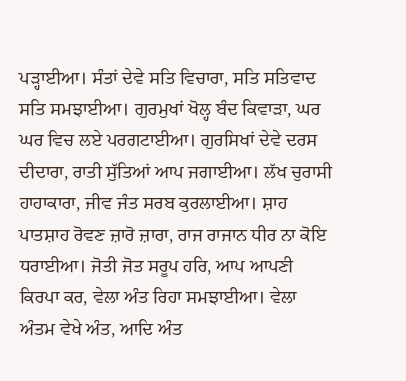ਪੜ੍ਹਾਈਆ। ਸੰਤਾਂ ਦੇਵੇ ਸਤਿ ਵਿਚਾਰਾ, ਸਤਿ ਸਤਿਵਾਦ ਸਤਿ ਸਮਝਾਈਆ। ਗੁਰਮੁਖਾਂ ਖੋਲ੍ਹ ਬੰਦ ਕਿਵਾੜਾ, ਘਰ ਘਰ ਵਿਚ ਲਏ ਪਰਗਟਾਈਆ। ਗੁਰਸਿਖਾਂ ਦੇਵੇ ਦਰਸ ਦੀਦਾਰਾ, ਰਾਤੀ ਸੁੱਤਿਆਂ ਆਪ ਜਗਾਈਆ। ਲੱਖ ਚੁਰਾਸੀ ਹਾਹਾਕਾਰਾ, ਜੀਵ ਜੰਤ ਸਰਬ ਕੁਰਲਾਈਆ। ਸ਼ਾਹ ਪਾਤਸ਼ਾਹ ਰੋਵਣ ਜ਼ਾਰੋ ਜ਼ਾਰਾ, ਰਾਜ ਰਾਜਾਨ ਧੀਰ ਨਾ ਕੋਇ ਧਰਾਈਆ। ਜੋਤੀ ਜੋਤ ਸਰੂਪ ਹਰਿ, ਆਪ ਆਪਣੀ ਕਿਰਪਾ ਕਰ, ਵੇਲਾ ਅੰਤ ਰਿਹਾ ਸਮਝਾਈਆ। ਵੇਲਾ ਅੰਤਮ ਵੇਖੇ ਅੰਤ, ਆਦਿ ਅੰਤ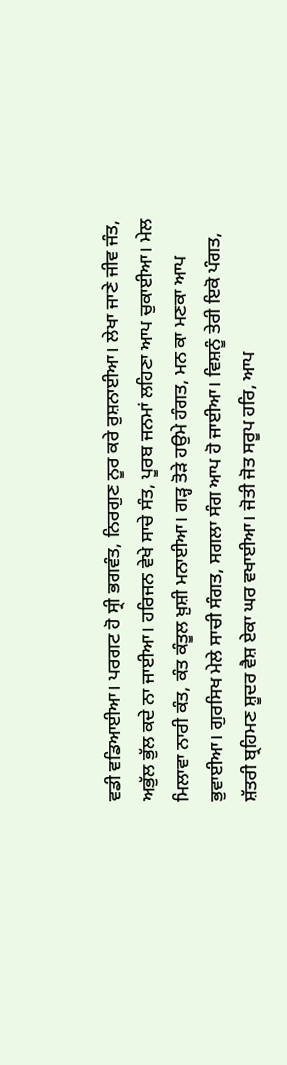ਵਡੀ ਵਡਿਆਈਆ। ਪਰਗਟ ਹੋ ਸ੍ਰੀ ਭਗਵੰਤ, ਨਿਰਗੁਣ ਨੂਰ ਕਰੇ ਰੁਸ਼ਨਾਈਆ। ਲੇਖਾ ਜਾਣੇ ਜੀਵ ਜੰਤ, ਅਭੁੱਲ ਭੁੱਲ ਕਦੇ ਨਾ ਜਾਈਆ। ਹਰਿਜਨ ਵੇਖੇ ਸਾਚੇ ਸੰਤ, ਪੂਰਬ ਜਨਮਾਂ ਲਹਿਣਾ ਆਪ ਚੁਕਾਈਆ। ਮੇਲ ਮਿਲਾਵਾ ਨਾਰੀ ਕੰਤ, ਕੰਤ ਕੰਤੂਲ ਖ਼ੁਸ਼ੀ ਮਨਾਈਆ। ਗੜ੍ਹ ਤੋੜੇ ਹਉਮੇ ਹੰਗਤ, ਮਨ ਕਾ ਮਣਕਾ ਆਪ ਭੁਵਾਈਆ। ਗੁਰਸਿਖ ਮੇਲੇ ਸਾਚੀ ਸੰਗਤ, ਸਗਲਾ ਸੰਗ ਆਪ ਹੋ ਜਾਈਆ। ਵਿਸ਼ਨੂੰ ਤੇਰੀ ਇਕੋ ਪੰਗਤ, ਸ਼ੱਤਰੀ ਬ੍ਰਹਿਮਣ ਸ਼ੂਦਰ ਵੈਸ਼ ਏਕਾ ਘਰ ਵਖਾਈਆ। ਜੋਤੀ ਜੋਤ ਸਰੂਪ ਹਰਿ, ਆਪ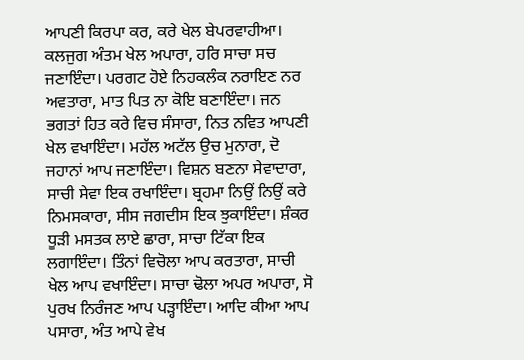ਆਪਣੀ ਕਿਰਪਾ ਕਰ, ਕਰੇ ਖੇਲ ਬੇਪਰਵਾਹੀਆ। ਕਲਜੁਗ ਅੰਤਮ ਖੇਲ ਅਪਾਰਾ, ਹਰਿ ਸਾਚਾ ਸਚ ਜਣਾਇੰਦਾ। ਪਰਗਟ ਹੋਏ ਨਿਹਕਲੰਕ ਨਰਾਇਣ ਨਰ ਅਵਤਾਰਾ, ਮਾਤ ਪਿਤ ਨਾ ਕੋਇ ਬਣਾਇੰਦਾ। ਜਨ ਭਗਤਾਂ ਹਿਤ ਕਰੇ ਵਿਚ ਸੰਸਾਰਾ, ਨਿਤ ਨਵਿਤ ਆਪਣੀ ਖੇਲ ਵਖਾਇੰਦਾ। ਮਹੱਲ ਅਟੱਲ ਉਚ ਮੁਨਾਰਾ, ਦੋ ਜਹਾਨਾਂ ਆਪ ਜਣਾਇੰਦਾ। ਵਿਸ਼ਨ ਬਣਨਾ ਸੇਵਾਦਾਰਾ, ਸਾਚੀ ਸੇਵਾ ਇਕ ਰਖਾਇੰਦਾ। ਬ੍ਰਹਮਾ ਨਿਉਂ ਨਿਉਂ ਕਰੇ ਨਿਮਸਕਾਰਾ, ਸੀਸ ਜਗਦੀਸ ਇਕ ਝੁਕਾਇੰਦਾ। ਸ਼ੰਕਰ ਧੂੜੀ ਮਸਤਕ ਲਾਏ ਛਾਰਾ, ਸਾਚਾ ਟਿੱਕਾ ਇਕ ਲਗਾਇੰਦਾ। ਤਿੰਨਾਂ ਵਿਚੋਲਾ ਆਪ ਕਰਤਾਰਾ, ਸਾਚੀ ਖੇਲ ਆਪ ਵਖਾਇੰਦਾ। ਸਾਚਾ ਢੋਲਾ ਅਪਰ ਅਪਾਰਾ, ਸੋ ਪੁਰਖ ਨਿਰੰਜਣ ਆਪ ਪੜ੍ਹਾਇੰਦਾ। ਆਦਿ ਕੀਆ ਆਪ ਪਸਾਰਾ, ਅੰਤ ਆਪੇ ਵੇਖ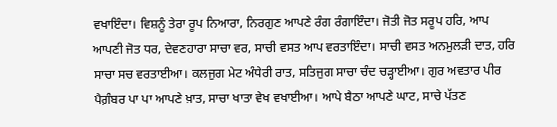ਵਖਾਇੰਦਾ। ਵਿਸ਼ਨੂੰ ਤੇਰਾ ਰੂਪ ਨਿਆਰਾ, ਨਿਰਗੁਣ ਆਪਣੇ ਰੰਗ ਰੰਗਾਇੰਦਾ। ਜੋਤੀ ਜੋਤ ਸਰੂਪ ਹਰਿ, ਆਪ ਆਪਣੀ ਜੋਤ ਧਰ, ਦੇਵਣਹਾਰਾ ਸਾਚਾ ਵਰ, ਸਾਚੀ ਵਸਤ ਆਪ ਵਰਤਾਇੰਦਾ। ਸਾਚੀ ਵਸਤ ਅਨਮੁਲੜੀ ਦਾਤ, ਹਰਿ ਸਾਚਾ ਸਚ ਵਰਤਾਈਆ। ਕਲਜੁਗ ਮੇਟ ਅੰਧੇਰੀ ਰਾਤ, ਸਤਿਜੁਗ ਸਾਚਾ ਚੰਦ ਚੜ੍ਹਾਈਆ। ਗੁਰ ਅਵਤਾਰ ਪੀਰ ਪੈਗ਼ੰਬਰ ਪਾ ਪਾ ਆਪਣੇ ਖ਼ਾਤ, ਸਾਚਾ ਖਾਤਾ ਵੇਖ ਵਖਾਈਆ। ਆਪੇ ਬੈਠਾ ਆਪਣੇ ਘਾਟ, ਸਾਚੇ ਪੱਤਣ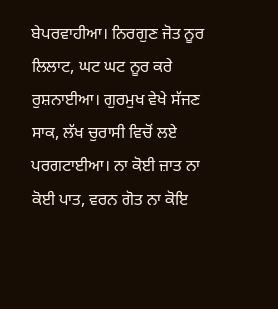ਬੇਪਰਵਾਹੀਆ। ਨਿਰਗੁਣ ਜੋਤ ਨੂਰ ਲਿਲਾਟ, ਘਟ ਘਟ ਨੂਰ ਕਰੇ ਰੁਸ਼ਨਾਈਆ। ਗੁਰਮੁਖ ਵੇਖੇ ਸੱਜਣ ਸਾਕ, ਲੱਖ ਚੁਰਾਸੀ ਵਿਚੋਂ ਲਏ ਪਰਗਟਾਈਆ। ਨਾ ਕੋਈ ਜ਼ਾਤ ਨਾ ਕੋਈ ਪਾਤ, ਵਰਨ ਗੋਤ ਨਾ ਕੋਇ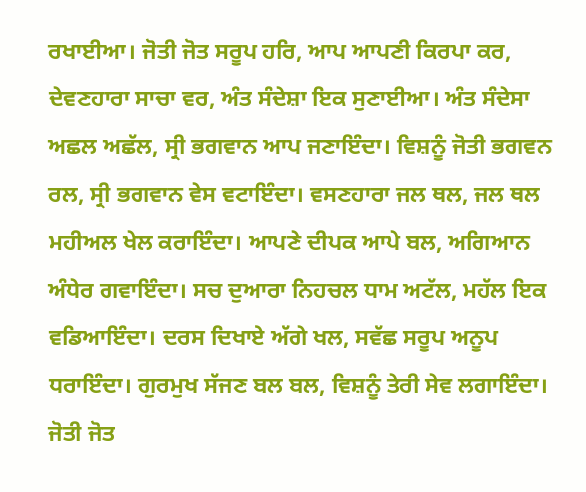ਰਖਾਈਆ। ਜੋਤੀ ਜੋਤ ਸਰੂਪ ਹਰਿ, ਆਪ ਆਪਣੀ ਕਿਰਪਾ ਕਰ, ਦੇਵਣਹਾਰਾ ਸਾਚਾ ਵਰ, ਅੰਤ ਸੰਦੇਸ਼ਾ ਇਕ ਸੁਣਾਈਆ। ਅੰਤ ਸੰਦੇਸਾ ਅਛਲ ਅਛੱਲ, ਸ੍ਰੀ ਭਗਵਾਨ ਆਪ ਜਣਾਇੰਦਾ। ਵਿਸ਼ਨੂੰ ਜੋਤੀ ਭਗਵਨ ਰਲ, ਸ੍ਰੀ ਭਗਵਾਨ ਵੇਸ ਵਟਾਇੰਦਾ। ਵਸਣਹਾਰਾ ਜਲ ਥਲ, ਜਲ ਥਲ ਮਹੀਅਲ ਖੇਲ ਕਰਾਇੰਦਾ। ਆਪਣੇ ਦੀਪਕ ਆਪੇ ਬਲ, ਅਗਿਆਨ ਅੰਧੇਰ ਗਵਾਇੰਦਾ। ਸਚ ਦੁਆਰਾ ਨਿਹਚਲ ਧਾਮ ਅਟੱਲ, ਮਹੱਲ ਇਕ ਵਡਿਆਇੰਦਾ। ਦਰਸ ਦਿਖਾਏ ਅੱਗੇ ਖਲ, ਸਵੱਛ ਸਰੂਪ ਅਨੂਪ ਧਰਾਇੰਦਾ। ਗੁਰਮੁਖ ਸੱਜਣ ਬਲ ਬਲ, ਵਿਸ਼ਨੂੰ ਤੇਰੀ ਸੇਵ ਲਗਾਇੰਦਾ। ਜੋਤੀ ਜੋਤ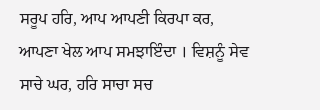ਸਰੂਪ ਹਰਿ, ਆਪ ਆਪਣੀ ਕਿਰਪਾ ਕਰ, ਆਪਣਾ ਖੇਲ ਆਪ ਸਮਝਾਇੰਦਾ । ਵਿਸ਼ਨੂੰ ਸੇਵ ਸਾਚੇ ਘਰ, ਹਰਿ ਸਾਚਾ ਸਚ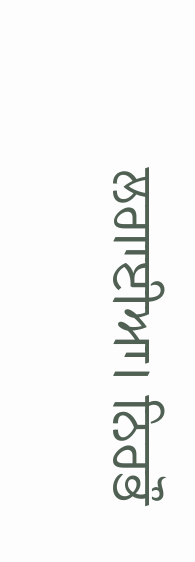ਲਗਾਈਆ। ਨਿਰਭੌ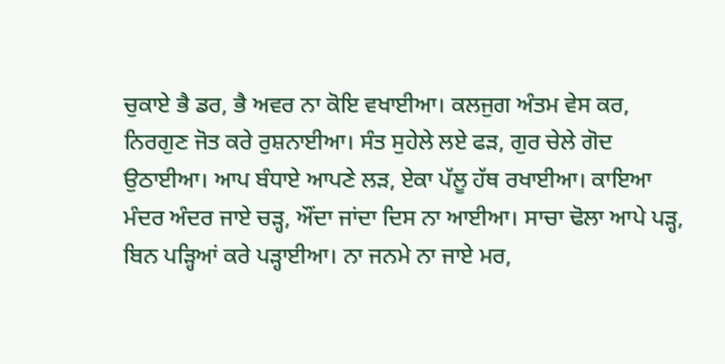ਚੁਕਾਏ ਭੈ ਡਰ, ਭੈ ਅਵਰ ਨਾ ਕੋਇ ਵਖਾਈਆ। ਕਲਜੁਗ ਅੰਤਮ ਵੇਸ ਕਰ, ਨਿਰਗੁਣ ਜੋਤ ਕਰੇ ਰੁਸ਼ਨਾਈਆ। ਸੰਤ ਸੁਹੇਲੇ ਲਏ ਫੜ, ਗੁਰ ਚੇਲੇ ਗੋਦ ਉਠਾਈਆ। ਆਪ ਬੰਧਾਏ ਆਪਣੇ ਲੜ, ਏਕਾ ਪੱਲੂ ਹੱਥ ਰਖਾਈਆ। ਕਾਇਆ ਮੰਦਰ ਅੰਦਰ ਜਾਏ ਚੜ੍ਹ, ਔਂਦਾ ਜਾਂਦਾ ਦਿਸ ਨਾ ਆਈਆ। ਸਾਚਾ ਢੋਲਾ ਆਪੇ ਪੜ੍ਹ, ਬਿਨ ਪੜ੍ਹਿਆਂ ਕਰੇ ਪੜ੍ਹਾਈਆ। ਨਾ ਜਨਮੇ ਨਾ ਜਾਏ ਮਰ,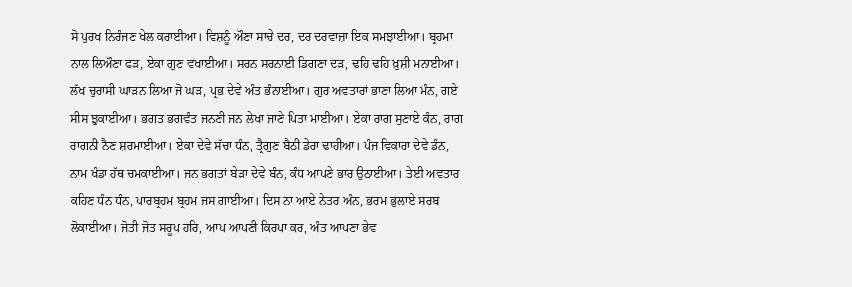ਸੋ ਪੁਰਖ ਨਿਰੰਜਣ ਖੇਲ ਕਰਾਈਆ। ਵਿਸ਼ਨੂੰ ਔਣਾ ਸਾਚੇ ਦਰ, ਦਰ ਦਰਵਾਜ਼ਾ ਇਕ ਸਮਝਾਈਆ। ਬ੍ਰਹਮਾ ਨਾਲ ਲਿਔਣਾ ਫੜ, ਏਕਾ ਗੁਣ ਵਖਾਈਆ। ਸਰਨ ਸਰਨਾਈ ਡਿਗਣਾ ਦੜ, ਢਹਿ ਢਹਿ ਖ਼ੁਸ਼ੀ ਮਨਾਈਆ। ਲੱਖ ਚੁਰਾਸੀ ਘਾੜਨ ਲਿਆ ਜੋ ਘੜ, ਪ੍ਰਭ ਦੇਵੇ ਅੰਤ ਭੰਨਾਈਆ। ਗੁਰ ਅਵਤਾਰਾਂ ਭਾਣਾ ਲਿਆ ਮੰਨ, ਗਏ ਸੀਸ ਝੁਕਾਈਆ। ਭਗਤ ਭਗਵੰਤ ਜਨਣੀ ਜਨ ਲੇਖਾ ਜਾਣੇ ਪਿਤਾ ਮਾਈਆ। ਏਕਾ ਰਾਗ ਸੁਣਾਏ ਕੰਨ, ਰਾਗ ਰਾਗਨੀ ਨੈਣ ਸ਼ਰਮਾਈਆ। ਏਕਾ ਦੇਵੇ ਸੱਚਾ ਧੰਨ, ਤ੍ਰੈਗੁਣ ਬੈਠੀ ਡੇਰਾ ਢਾਹੀਆ। ਪੰਜ ਵਿਕਾਰਾ ਦੇਵੇ ਡੰਨ, ਨਾਮ ਖੰਡਾ ਹੱਥ ਚਮਕਾਈਆ। ਜਨ ਭਗਤਾਂ ਬੇੜਾ ਦੇਵੇ ਬੰਨ, ਕੰਧ ਆਪਣੇ ਭਾਰ ਉਠਾਈਆ। ਤੇਈ ਅਵਤਾਰ ਕਹਿਣ ਧੰਨ ਧੰਨ, ਪਾਰਬ੍ਰਹਮ ਬ੍ਰਹਮ ਜਸ ਗਾਈਆ। ਦਿਸ ਨਾ ਆਏ ਨੇਤਰ ਅੰਨ, ਭਰਮ ਭੁਲਾਏ ਸਰਬ ਲੋਕਾਈਆ। ਜੋਤੀ ਜੋਤ ਸਰੂਪ ਹਰਿ, ਆਪ ਆਪਣੀ ਕਿਰਪਾ ਕਰ, ਅੰਤ ਆਪਣਾ ਭੇਵ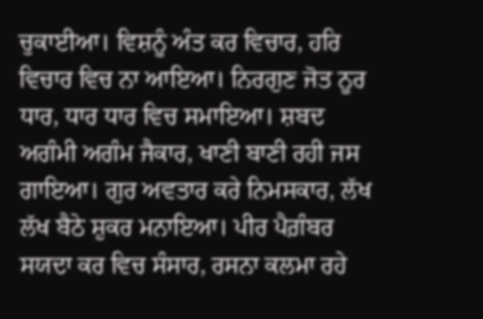ਚੁਕਾਈਆ। ਵਿਸ਼ਨੂੰ ਅੰਤ ਕਰ ਵਿਚਾਰ, ਹਰਿ ਵਿਚਾਰ ਵਿਚ ਨਾ ਆਇਆ। ਨਿਰਗੁਣ ਜੋਤ ਨੂਰ ਧਾਰ, ਧਾਰ ਧਾਰ ਵਿਚ ਸਮਾਇਆ। ਸ਼ਬਦ ਅਗੰਮੀ ਅਗੰਮ ਜੈਕਾਰ, ਖਾਣੀ ਬਾਣੀ ਰਹੀ ਜਸ ਗਾਇਆ। ਗੁਰ ਅਵਤਾਰ ਕਰੇ ਨਿਮਸਕਾਰ, ਲੱਖ ਲੱਖ ਬੈਠੇ ਸ਼ੁਕਰ ਮਨਾਇਆ। ਪੀਰ ਪੈਗ਼ੰਬਰ ਸਯਦਾ ਕਰ ਵਿਚ ਸੰਸਾਰ, ਰਸਨਾ ਕਲਮਾ ਰਹੇ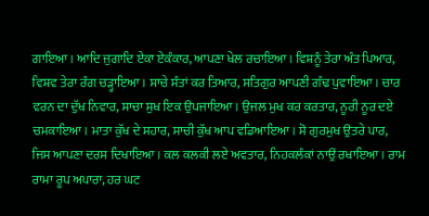ਗਾਇਆ। ਆਦਿ ਜੁਗਾਦਿ ਏਕਾ ਏਕੰਕਾਰ, ਆਪਣਾ ਖੇਲ ਰਚਾਇਆ। ਵਿਸ਼ਨੂੰ ਤੇਰਾ ਅੰਤ ਪਿਆਰ, ਵਿਸ਼ਵ ਤੇਰਾ ਰੰਗ ਚੜ੍ਹਾਇਆ। ਸਾਚੇ ਸੰਤਾਂ ਕਰ ਤਿਆਰ, ਸਤਿਗੁਰ ਆਪਣੀ ਗੰਢ ਪੁਵਾਇਆ। ਚਾਰ ਵਰਨ ਦਾ ਦੁੱਖ ਨਿਵਾਰ, ਸਾਚਾ ਸੁਖ ਇਕ ਉਪਜਾਇਆ। ਉਜਲ ਮੁਖ ਕਰ ਕਰਤਾਰ, ਨੂਰੀ ਨੂਰ ਦਏ ਚਮਕਾਇਆ। ਮਾਤਾ ਕੁੱਖ ਦੇ ਸਹਾਰ, ਸਾਚੀ ਕੁੱਖ ਆਪ ਵਡਿਆਇਆ। ਸੋ ਗੁਰਮੁਖ ਉਤਰੇ ਪਾਰ, ਜਿਸ ਆਪਣਾ ਦਰਸ ਦਿਖਾਇਆ। ਕਲ ਕਲਕੀ ਲਏ ਅਵਤਾਰ, ਨਿਹਕਲੰਕਾਂ ਨਾਉਂ ਰਖਾਇਆ। ਰਾਮ ਰਾਮਾ ਰੂਪ ਅਪਾਰਾ, ਹਰ ਘਟ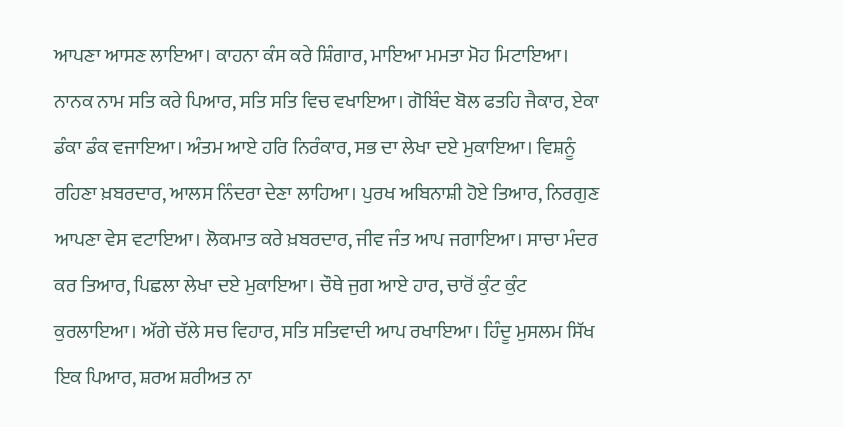ਆਪਣਾ ਆਸਣ ਲਾਇਆ। ਕਾਹਨਾ ਕੰਸ ਕਰੇ ਸ਼ਿੰਗਾਰ, ਮਾਇਆ ਮਮਤਾ ਮੋਹ ਮਿਟਾਇਆ। ਨਾਨਕ ਨਾਮ ਸਤਿ ਕਰੇ ਪਿਆਰ, ਸਤਿ ਸਤਿ ਵਿਚ ਵਖਾਇਆ। ਗੋਬਿੰਦ ਬੋਲ ਫਤਹਿ ਜੈਕਾਰ, ਏਕਾ ਡੰਕਾ ਡੰਕ ਵਜਾਇਆ। ਅੰਤਮ ਆਏ ਹਰਿ ਨਿਰੰਕਾਰ, ਸਭ ਦਾ ਲੇਖਾ ਦਏ ਮੁਕਾਇਆ। ਵਿਸ਼ਨੂੰ ਰਹਿਣਾ ਖ਼ਬਰਦਾਰ, ਆਲਸ ਨਿੰਦਰਾ ਦੇਣਾ ਲਾਹਿਆ। ਪੁਰਖ ਅਬਿਨਾਸ਼ੀ ਹੋਏ ਤਿਆਰ, ਨਿਰਗੁਣ ਆਪਣਾ ਵੇਸ ਵਟਾਇਆ। ਲੋਕਮਾਤ ਕਰੇ ਖ਼ਬਰਦਾਰ, ਜੀਵ ਜੰਤ ਆਪ ਜਗਾਇਆ। ਸਾਚਾ ਮੰਦਰ ਕਰ ਤਿਆਰ, ਪਿਛਲਾ ਲੇਖਾ ਦਏ ਮੁਕਾਇਆ। ਚੌਥੇ ਜੁਗ ਆਏ ਹਾਰ, ਚਾਰੋਂ ਕੁੰਟ ਕੁੰਟ ਕੁਰਲਾਇਆ। ਅੱਗੇ ਚੱਲੇ ਸਚ ਵਿਹਾਰ, ਸਤਿ ਸਤਿਵਾਦੀ ਆਪ ਰਖਾਇਆ। ਹਿੰਦੂ ਮੁਸਲਮ ਸਿੱਖ ਇਕ ਪਿਆਰ, ਸ਼ਰਅ ਸ਼ਰੀਅਤ ਨਾ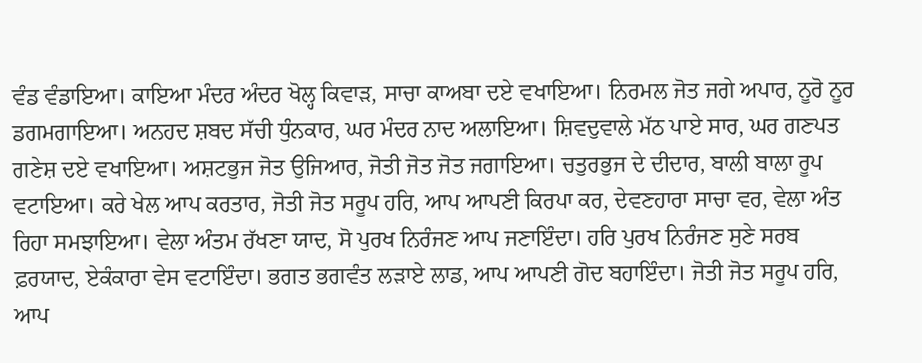ਵੰਡ ਵੰਡਾਇਆ। ਕਾਇਆ ਮੰਦਰ ਅੰਦਰ ਖੋਲ੍ਹ ਕਿਵਾੜ, ਸਾਚਾ ਕਾਅਬਾ ਦਏ ਵਖਾਇਆ। ਨਿਰਮਲ ਜੋਤ ਜਗੇ ਅਪਾਰ, ਨੂਰੋ ਨੂਰ ਡਗਮਗਾਇਆ। ਅਨਹਦ ਸ਼ਬਦ ਸੱਚੀ ਧੁੰਨਕਾਰ, ਘਰ ਮੰਦਰ ਨਾਦ ਅਲਾਇਆ। ਸ਼ਿਵਦੁਵਾਲੇ ਮੱਠ ਪਾਏ ਸਾਰ, ਘਰ ਗਣਪਤ ਗਣੇਸ਼ ਦਏ ਵਖਾਇਆ। ਅਸ਼ਟਭੁਜ ਜੋਤ ਉਜਿਆਰ, ਜੋਤੀ ਜੋਤ ਜੋਤ ਜਗਾਇਆ। ਚਤੁਰਭੁਜ ਦੇ ਦੀਦਾਰ, ਬਾਲੀ ਬਾਲਾ ਰੂਪ ਵਟਾਇਆ। ਕਰੇ ਖੇਲ ਆਪ ਕਰਤਾਰ, ਜੋਤੀ ਜੋਤ ਸਰੂਪ ਹਰਿ, ਆਪ ਆਪਣੀ ਕਿਰਪਾ ਕਰ, ਦੇਵਣਹਾਰਾ ਸਾਚਾ ਵਰ, ਵੇਲਾ ਅੰਤ ਰਿਹਾ ਸਮਝਾਇਆ। ਵੇਲਾ ਅੰਤਮ ਰੱਖਣਾ ਯਾਦ, ਸੋ ਪੁਰਖ ਨਿਰੰਜਣ ਆਪ ਜਣਾਇੰਦਾ। ਹਰਿ ਪੁਰਖ ਨਿਰੰਜਣ ਸੁਣੇ ਸਰਬ ਫ਼ਰਯਾਦ, ਏਕੰਕਾਰਾ ਵੇਸ ਵਟਾਇੰਦਾ। ਭਗਤ ਭਗਵੰਤ ਲੜਾਏ ਲਾਡ, ਆਪ ਆਪਣੀ ਗੋਦ ਬਹਾਇੰਦਾ। ਜੋਤੀ ਜੋਤ ਸਰੂਪ ਹਰਿ, ਆਪ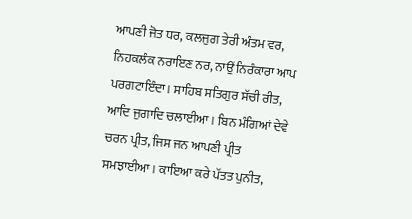ਆਪਣੀ ਜੋਤ ਧਰ, ਕਲਜੁਗ ਤੇਰੀ ਅੰਤਮ ਵਰ, ਨਿਹਕਲੰਕ ਨਰਾਇਣ ਨਰ, ਨਾਉਂ ਨਿਰੰਕਾਰਾ ਆਪ ਪਰਗਟਾਇੰਦਾ। ਸਾਹਿਬ ਸਤਿਗੁਰ ਸੱਚੀ ਰੀਤ, ਆਦਿ ਜੁਗਾਦਿ ਚਲਾਈਆ। ਬਿਨ ਮੰਗਿਆਂ ਦੇਵੇ ਚਰਨ ਪ੍ਰੀਤ, ਜਿਸ ਜਨ ਆਪਣੀ ਪ੍ਰੀਤ ਸਮਝਾਈਆ। ਕਾਇਆ ਕਰੇ ਪੱਤਤ ਪੁਨੀਤ,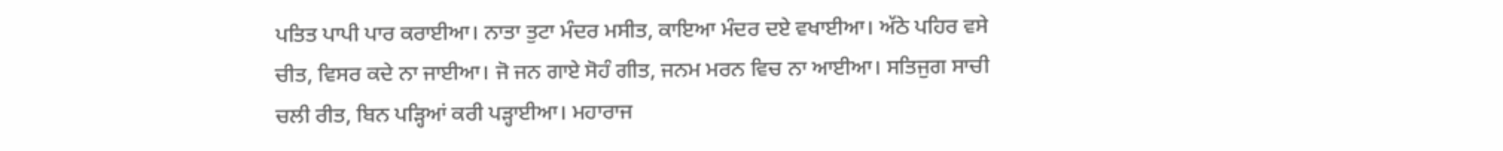ਪਤਿਤ ਪਾਪੀ ਪਾਰ ਕਰਾਈਆ। ਨਾਤਾ ਤੁਟਾ ਮੰਦਰ ਮਸੀਤ, ਕਾਇਆ ਮੰਦਰ ਦਏ ਵਖਾਈਆ। ਅੱਠੇ ਪਹਿਰ ਵਸੇ ਚੀਤ, ਵਿਸਰ ਕਦੇ ਨਾ ਜਾਈਆ। ਜੋ ਜਨ ਗਾਏ ਸੋਹੰ ਗੀਤ, ਜਨਮ ਮਰਨ ਵਿਚ ਨਾ ਆਈਆ। ਸਤਿਜੁਗ ਸਾਚੀ ਚਲੀ ਰੀਤ, ਬਿਨ ਪੜ੍ਹਿਆਂ ਕਰੀ ਪੜ੍ਹਾਈਆ। ਮਹਾਰਾਜ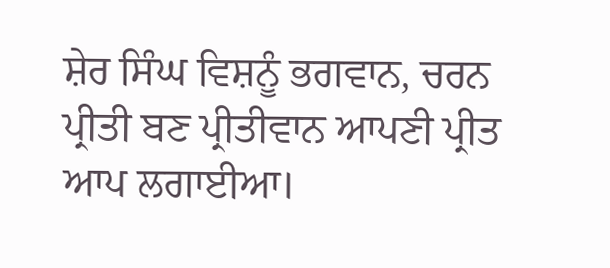ਸ਼ੇਰ ਸਿੰਘ ਵਿਸ਼ਨੂੰ ਭਗਵਾਨ, ਚਰਨ ਪ੍ਰੀਤੀ ਬਣ ਪ੍ਰੀਤੀਵਾਨ ਆਪਣੀ ਪ੍ਰੀਤ ਆਪ ਲਗਾਈਆ।